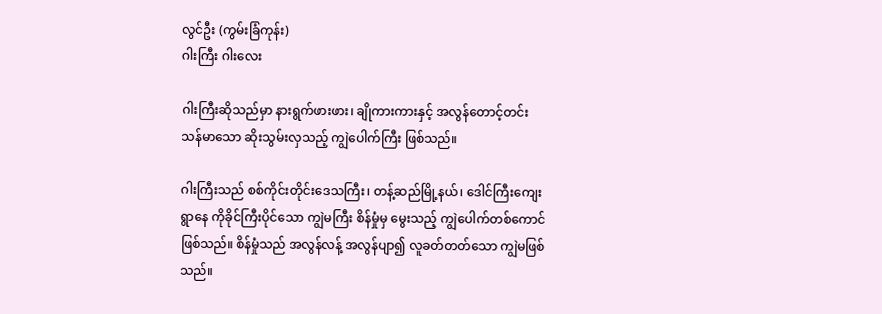လွင်ဦး (ကွမ်းခြံကုန်း)
ဂါးကြီး ဂါးလေး

ဂါးကြီးဆိုသည်မှာ နားရွက်ဖားဖား၊ ချိုကားကားနှင့် အလွန်တောင့်တင်းသန်မာသော ဆိုးသွမ်းလှသည့် ကျွဲပေါက်ကြီး ဖြစ်သည်။

ဂါးကြီးသည် စစ်ကိုင်းတိုင်းဒေသကြီး၊ တန့်ဆည်မြို့နယ်၊ ဒေါင်ကြီးကျေးရွာနေ ကိုခိုင်ကြီးပိုင်သော ကျွဲမကြီး စိန်မှုံမှ မွေးသည့် ကျွဲပေါက်တစ်ကောင်ဖြစ်သည်။ စိန်မှုံသည် အလွန်လန့် အလွန်ပျာ၍ လူခတ်တတ်သော ကျွဲမဖြစ်သည်။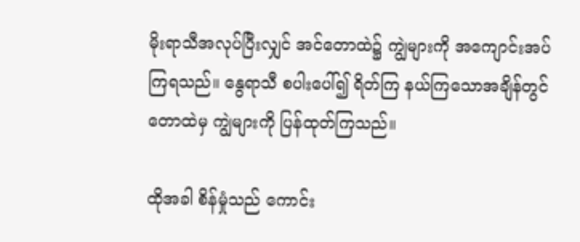မိုးရာသီအလုပ်ပြီးလျှင် အင်တောထဲ၌ ကျွဲများကို အကျောင်းအပ်ကြရသည်။ နွေရာသီ စပါးပေါ်၍ ရိတ်ကြ နယ်ကြသောအချိန်တွင် တောထဲမှ ကျွဲများကို ပြန်ထုတ်ကြသည်။

ထိုအခါ စိန်မှုံသည် ကောင်း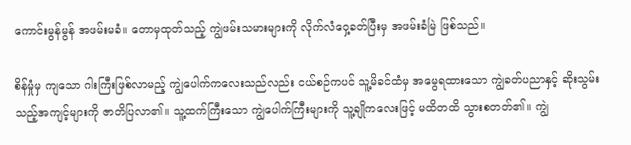ကောင်းမွန်မွန် အဖမ်းမခံ။ တောမှထုတ်သည့် ကျွဲဖမ်းသမားများကို လိုက်လံဝှေ့ခတ်ပြီးမှ အဖမ်းခံမြဲ ဖြစ်သည်။

စိန်မှုံမှ ကျသော ဂါးကြီးဖြစ်လာမည့် ကျွဲပေါက်ကလေးသည်လည်း ငယ်စဉ်ကပင် သူ့မိခင်ထံမှ အမွေရထားသော ကျွဲခတ်ပညာနှင့် ဆိုးသွမ်းသည့်အကျင့်များကို ဇာတိပြလာ၏။ သူ့ထက်ကြီးသော ကျွဲပေါက်ကြီးများကို သူ့ချိုကလေးဖြင့် မထိတထိ သွားစတတ်၏။ ကျွဲ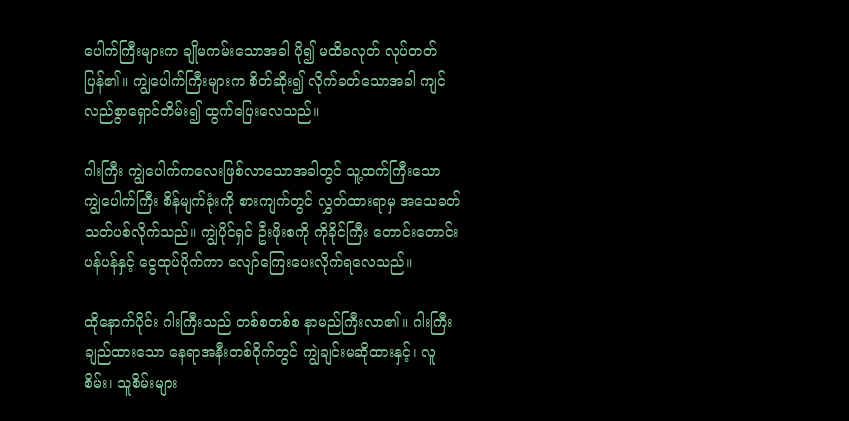ပေါက်ကြီးများက ချိုမကမ်းသောအခါ ပို၍ မထိခလုတ် လုပ်တတ်ပြန်၏။ ကျွဲပေါက်ကြီးများက စိတ်ဆိုး၍ လိုက်ခတ်သောအခါ ကျင်လည်စွာရှောင်တိမ်း၍ ထွက်ပြေးလေသည်။

ဂါးကြီး ကျွဲပေါက်ကလေးဖြစ်လာသောအခါတွင် သူ့ထက်ကြီးသော ကျွဲပေါက်ကြီး စိန်မျက်ခုံးကို စားကျက်တွင် လွှတ်ထားရာမှ အသေခတ်သတ်ပစ်လိုက်သည်။ ကျွဲပိုင်ရှင် ဦးဖိုးစကို ကိုခိုင်ကြီး တောင်းတောင်းပန်ပန်နှင့် ငွေထုပ်ပိုက်ကာ လျော်ကြေးပေးလိုက်ရလေသည်။

ထိုနောက်ပိုင်း ဂါးကြီးသည် တစ်စတစ်စ နာမည်ကြီးလာ၏။ ဂါးကြီး ချည်ထားသော နေရာအနီးတစ်ဝိုက်တွင် ကျွဲချင်းမဆိုထားနှင့်၊ လူစိမ်း၊ သူစိမ်းများ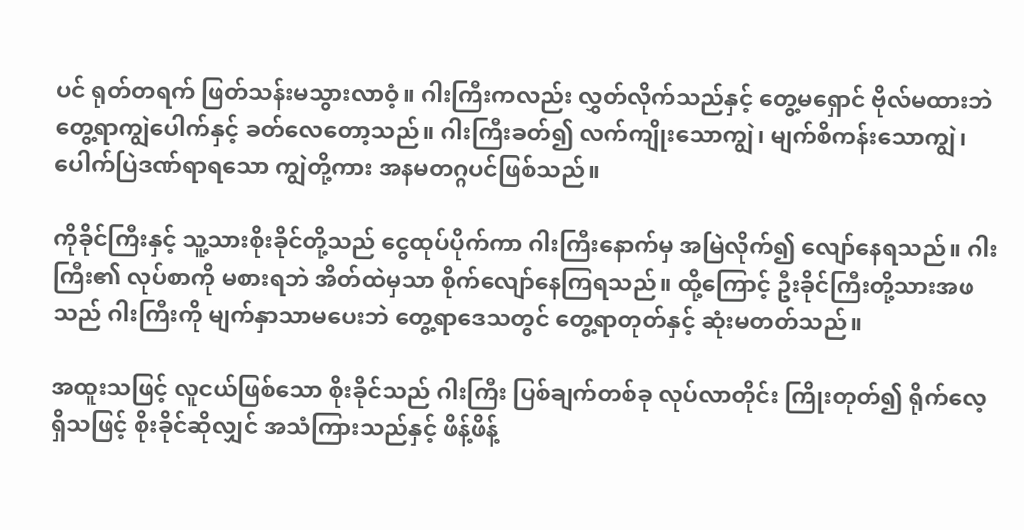ပင် ရုတ်တရက် ဖြတ်သန်းမသွားလာဝံ့။ ဂါးကြီးကလည်း လွှတ်လိုက်သည်နှင့် တွေ့မရှောင် ဗိုလ်မထားဘဲ တွေ့ရာကျွဲပေါက်နှင့် ခတ်လေတော့သည်။ ဂါးကြီးခတ်၍ လက်ကျိုးသောကျွဲ၊ မျက်စိကန်းသောကျွဲ၊ ပေါက်ပြဲဒဏ်ရာရသော ကျွဲတို့ကား အနမတဂ္ဂပင်ဖြစ်သည်။

ကိုခိုင်ကြီးနှင့် သူ့သားစိုးခိုင်တို့သည် ငွေထုပ်ပိုက်ကာ ဂါးကြီးနောက်မှ အမြဲလိုက်၍ လျော်နေရသည်။ ဂါးကြီး၏ လုပ်စာကို မစားရဘဲ အိတ်ထဲမှသာ စိုက်လျော်နေကြရသည်။ ထို့ကြောင့် ဦးခိုင်ကြီးတို့သားအဖသည် ဂါးကြီးကို မျက်နှာသာမပေးဘဲ တွေ့ရာဒေသတွင် တွေ့ရာတုတ်နှင့် ဆုံးမတတ်သည်။

အထူးသဖြင့် လူငယ်ဖြစ်သော စိုးခိုင်သည် ဂါးကြီး ပြစ်ချက်တစ်ခု လုပ်လာတိုင်း ကြိုးတုတ်၍ ရိုက်လေ့ရှိသဖြင့် စိုးခိုင်ဆိုလျှင် အသံကြားသည်နှင့် ဖိန့်ဖိန့်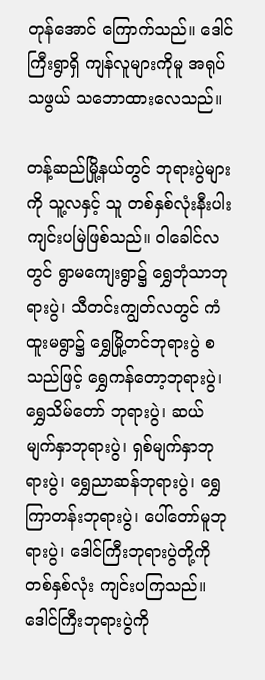တုန်အောင် ကြောက်သည်။ ဒေါင်ကြီးရွာရှိ ကျန်လူများကိုမူ အရုပ်သဖွယ် သဘောထားလေသည်။

တန့်ဆည်မြို့နယ်တွင် ဘုရားပွဲများကို သူ့လနှင့် သူ တစ်နှစ်လုံးနီးပါး ကျင်းပမြဲဖြစ်သည်။ ဝါခေါင်လတွင် ရွာမကျေးရွာ၌ ရွှေဘုံသာဘုရားပွဲ၊ သီတင်းကျွတ်လတွင် ကံထူးမရွာ၌ ရွှေမြို့တင်ဘုရားပွဲ စသည်ဖြင့် ရွှေကန်တော့ဘုရားပွဲ၊ရွှေသိမ်တော် ဘုရားပွဲ၊ ဆယ်မျက်နှာဘုရားပွဲ၊ ရှစ်မျက်နှာဘုရားပွဲ၊ ရွှေညာဆန်ဘုရားပွဲ၊ ရွှေကြာတန်းဘုရားပွဲ၊ ပေါ်တော်မူဘုရားပွဲ၊ ဒေါင်ကြီးဘုရားပွဲတို့ကို တစ်နှစ်လုံး ကျင်းပကြသည်။ ဒေါင်ကြီးဘုရားပွဲကို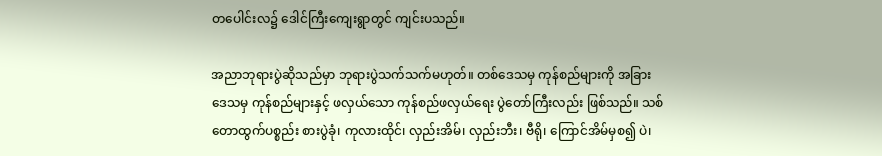တပေါင်းလ၌ ဒေါင်ကြီးကျေးရွာတွင် ကျင်းပသည်။

အညာဘုရားပွဲဆိုသည်မှာ ဘုရားပွဲသက်သက်မဟုတ်။ တစ်ဒေသမှ ကုန်စည်များကို အခြားဒေသမှ ကုန်စည်များနှင့် ဖလှယ်သော ကုန်စည်ဖလှယ်ရေး ပွဲတော်ကြီးလည်း ဖြစ်သည်။ သစ်တောထွက်ပစ္စည်း စားပွဲခုံ၊ ကုလားထိုင်၊ လှည်းအိမ်၊ လှည်းဘီး၊ ဗီရို၊ ကြောင်အိမ်မှစ၍ ပဲ၊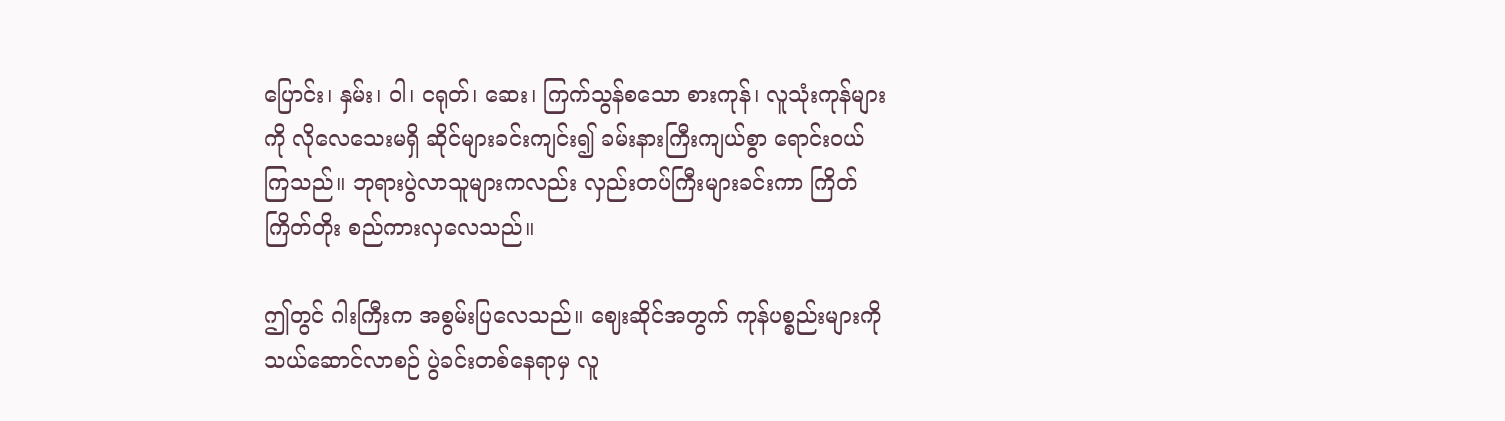ပြောင်း၊ နှမ်း၊ ဝါ၊ ငရုတ်၊ ဆေး၊ ကြက်သွန်စသော စားကုန်၊ လူသုံးကုန်များကို လိုလေသေးမရှိ ဆိုင်များခင်းကျင်း၍ ခမ်းနားကြီးကျယ်စွာ ရောင်းဝယ်ကြသည်။ ဘုရားပွဲလာသူများကလည်း လှည်းတပ်ကြီးများခင်းကာ ကြိတ်ကြိတ်တိုး စည်ကားလှလေသည်။

ဤတွင် ဂါးကြီးက အစွမ်းပြလေသည်။ ဈေးဆိုင်အတွက် ကုန်ပစ္စည်းများကို သယ်ဆောင်လာစဉ် ပွဲခင်းတစ်နေရာမှ လူ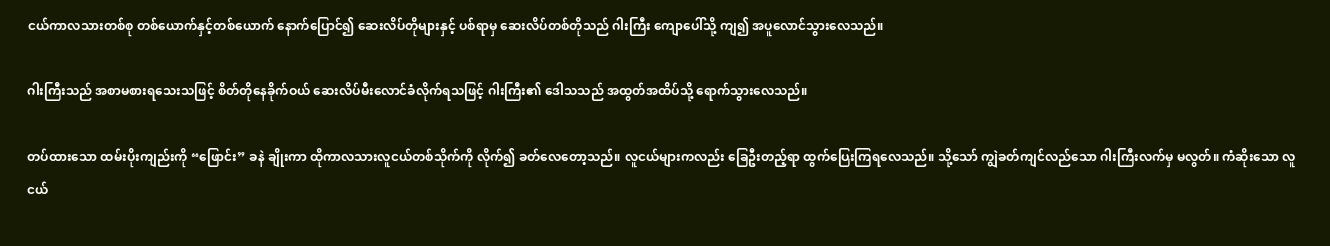ငယ်ကာလသားတစ်စု တစ်ယောက်နှင့်တစ်ယောက် နောက်ပြောင်၍ ဆေးလိပ်တိုများနှင့် ပစ်ရာမှ ဆေးလိပ်တစ်တိုသည် ဂါးကြီး ကျောပေါ်သို့ ကျ၍ အပူလောင်သွားလေသည်။

ဂါးကြီးသည် အစာမစားရသေးသဖြင့် စိတ်တိုနေခိုက်ဝယ် ဆေးလိပ်မီးလောင်ခံလိုက်ရသဖြင့် ဂါးကြီး၏ ဒေါသသည် အထွတ်အထိပ်သို့ ရောက်သွားလေသည်။

တပ်ထားသော ထမ်းပိုးကျည်းကို “ဖြောင်း” ခနဲ ချိုးကာ ထိုကာလသားလူငယ်တစ်သိုက်ကို လိုက်၍ ခတ်လေတော့သည်။ လူငယ်များကလည်း ခြေဦးတည့်ရာ ထွက်ပြေးကြရလေသည်။ သို့သော် ကျွဲခတ်ကျင်လည်သော ဂါးကြီးလက်မှ မလွတ်။ ကံဆိုးသော လူငယ်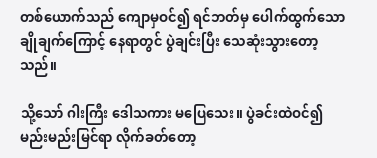တစ်ယောက်သည် ကျောမှဝင်၍ ရင်ဘတ်မှ ပေါက်ထွက်သော ချိုချက်ကြောင့် နေရာတွင် ပွဲချင်းပြီး သေဆုံးသွားတော့သည်။

သို့သော် ဂါးကြီး ဒေါသကား မပြေသေး။ ပွဲခင်းထဲဝင်၍ မည်းမည်းမြင်ရာ လိုက်ခတ်တော့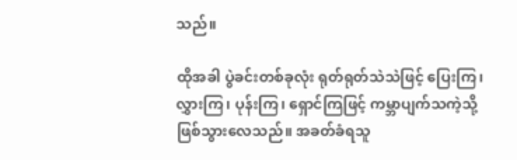သည်။

ထိုအခါ ပွဲခင်းတစ်ခုလုံး ရုတ်ရုတ်သဲသဲဖြင့် ပြေးကြ၊ လွှားကြ၊ ပုန်းကြ၊ ရှောင်ကြဖြင့် ကမ္ဘာပျက်သကဲ့သို့ ဖြစ်သွားလေသည်။ အခတ်ခံရသူ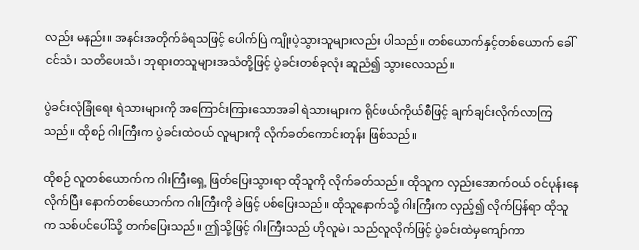လည်း မနည်း။ အနင်းအတိုက်ခံရသဖြင့် ပေါက်ပြဲ ကျိုးပဲ့သွားသူများလည်း ပါသည်။ တစ်ယောက်နှင့်တစ်ယောက် ခေါ်ငင်သံ၊ သတိပေးသံ၊ ဘုရားတသူများအသံတို့ဖြင့် ပွဲခင်းတစ်ခုလုံး ဆူညံ၍ သွားလေသည်။

ပွဲခင်းလုံခြုံရေး ရဲသားများကို အကြောင်းကြားသောအခါ ရဲသားများက ရိုင်ဖယ်ကိုယ်စီဖြင့် ချက်ချင်းလိုက်လာကြသည်။ ထိုစဉ် ဂါးကြီးက ပွဲခင်းထဲဝယ် လူများကို လိုက်ခတ်ကောင်းတုန်း ဖြစ်သည်။

ထိုစဉ် လူတစ်ယောက်က ဂါးကြီးရှေ့ ဖြတ်ပြေးသွားရာ ထိုသူကို လိုက်ခတ်သည်။ ထိုသူက လှည်းအောက်ဝယ် ဝင်ပုန်းနေလိုက်ပြီး နောက်တစ်ယောက်က ဂါးကြီးကို ခဲဖြင့် ပစ်ပြေးသည်။ ထိုသူနောက်သို့ ဂါးကြီးက လှည့်၍ လိုက်ပြန်ရာ ထိုသူက သစ်ပင်ပေါ်သို့ တက်ပြေးသည်။ ဤသို့ဖြင့် ဂါးကြီးသည် ဟိုလူမဲ၊ သည်လူလိုက်ဖြင့် ပွဲခင်းထဲမှကျော်ကာ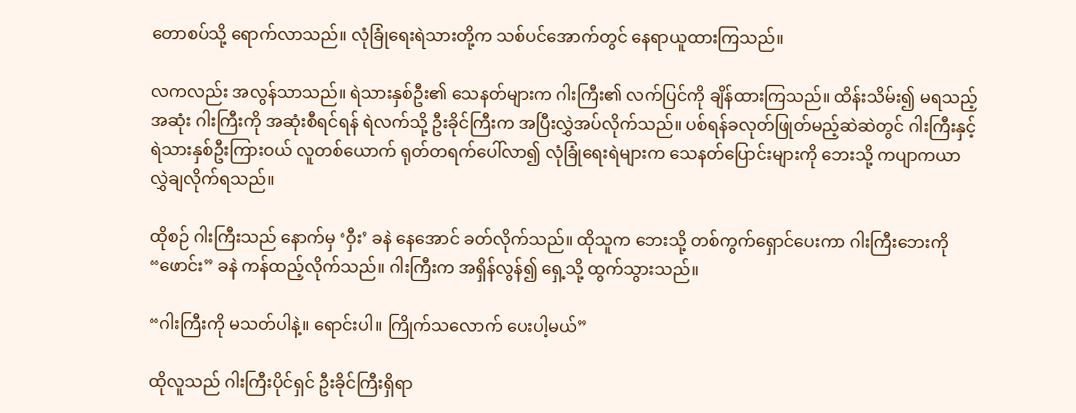တောစပ်သို့ ရောက်လာသည်။ လုံခြုံရေးရဲသားတို့က သစ်ပင်အောက်တွင် နေရာယူထားကြသည်။

လကလည်း အလွန်သာသည်။ ရဲသားနှစ်ဦး၏ သေနတ်များက ဂါးကြီး၏ လက်ပြင်ကို ချိန်ထားကြသည်။ ထိန်းသိမ်း၍ မရသည့်အဆုံး ဂါးကြီးကို အဆုံးစီရင်ရန် ရဲလက်သို့ ဦးခိုင်ကြီးက အပြီးလွှဲအပ်လိုက်သည်။ ပစ်ရန်ခလုတ်ဖြုတ်မည့်ဆဲဆဲတွင် ဂါးကြီးနှင့် ရဲသားနှစ်ဦးကြားဝယ် လူတစ်ယောက် ရုတ်တရက်ပေါ်လာ၍ လုံခြုံရေးရဲများက သေနတ်ပြောင်းများကို ဘေးသို့ ကပျာကယာ လွှဲချလိုက်ရသည်။

ထိုစဉ် ဂါးကြီးသည် နောက်မှ ‘ဝှီး’ ခနဲ နေအောင် ခတ်လိုက်သည်။ ထိုသူက ဘေးသို့ တစ်ကွက်ရှောင်ပေးကာ ဂါးကြီးဘေးကို “ဖောင်း” ခနဲ ကန်ထည့်လိုက်သည်။ ဂါးကြီးက အရှိန်လွန်၍ ရှေ့သို့ ထွက်သွားသည်။

“ဂါးကြီးကို မသတ်ပါနဲ့။ ရောင်းပါ။ ကြိုက်သလောက် ပေးပါ့မယ်”

ထိုလူသည် ဂါးကြီးပိုင်ရှင် ဦးခိုင်ကြီးရှိရာ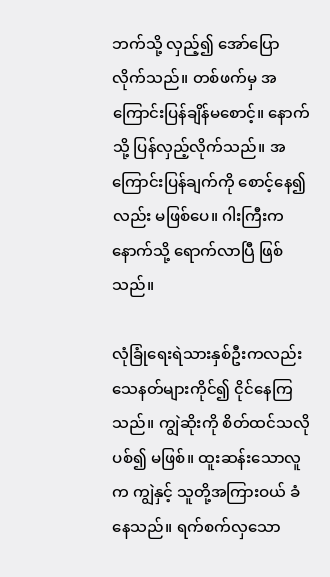ဘက်သို့ လှည့်၍ အော်ပြောလိုက်သည်။ တစ်ဖက်မှ အကြောင်းပြန်ချိန်မစောင့်။ နောက်သို့ ပြန်လှည့်လိုက်သည်။ အကြောင်းပြန်ချက်ကို စောင့်နေ၍လည်း မဖြစ်ပေ။ ဂါးကြီးက နောက်သို့ ရောက်လာပြီ ဖြစ်သည်။

လုံခြုံရေးရဲသားနှစ်ဦးကလည်း သေနတ်များကိုင်၍ ငိုင်နေကြသည်။ ကျွဲဆိုးကို စိတ်ထင်သလို ပစ်၍ မဖြစ်။ ထူးဆန်းသောလူက ကျွဲနှင့် သူတို့အကြားဝယ် ခံနေသည်။ ရက်စက်လှသော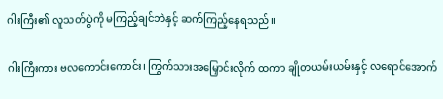ဂါးကြီး၏ လူသတ်ပွဲကို မကြည့်ချင်ဘဲနှင့် ဆက်ကြည့်နေရသည်။

ဂါးကြီးကား ဗလကောင်းကောင်း၊ ကြွက်သားအမြှောင်းလိုက် ထကာ ချိုတယမ်းယမ်းနှင့် လရောင်အောက်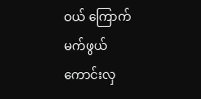ဝယ် ကြောက်မက်ဖွယ် ကောင်းလှ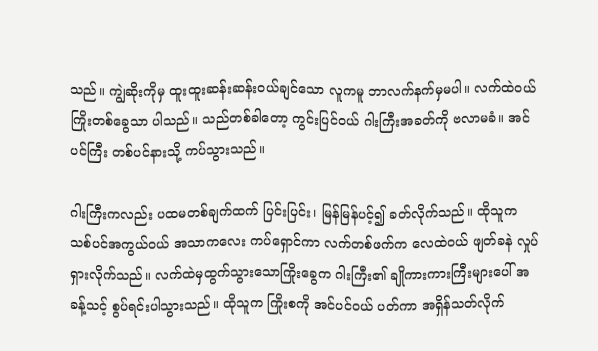သည်။ ကျွဲဆိုးကိုမှ ထူးထူးဆန်းဆန်းဝယ်ချင်သော လူကမူ ဘာလက်နက်မှမပါ။ လက်ထဲဝယ် ကြိုးတစ်ခွေသာ ပါသည်။ သည်တစ်ခါတော့ ကွင်းပြင်ဝယ် ဂါးကြီးအခတ်ကို ဗလာမခံ။ အင်ပင်ကြီး တစ်ပင်နားသို့ ကပ်သွားသည်။

ဂါးကြီးကလည်း ပထမတစ်ချက်ထက် ပြင်းပြင်း၊ မြန်မြန်ပင့်၍ ခတ်လိုက်သည်။ ထိုသူက သစ်ပင်အကွယ်ဝယ် အသာကလေး ကပ်ရှောင်ကာ လက်တစ်ဖက်က လေထဲဝယ် ဖျတ်ခနဲ လှုပ်ရှားလိုက်သည်။ လက်ထဲမှထွက်သွားသောကြိုးခွေက ဂါးကြီး၏ ချိုကားကားကြီးများပေါ် အခန့်သင့် စွပ်ရင်းပါသွားသည်။ ထိုသူက ကြိုးစကို အင်ပင်ဝယ် ပတ်ကာ အရှိန်သတ်လိုက်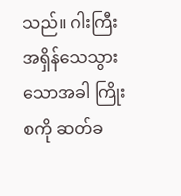သည်။ ဂါးကြီး အရှိန်သေသွားသောအခါ ကြိုးစကို ဆတ်ခ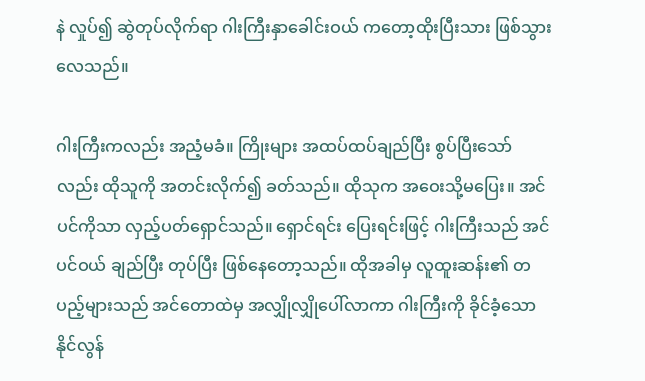နဲ လှုပ်၍ ဆွဲတုပ်လိုက်ရာ ဂါးကြီးနှာခေါင်းဝယ် ကတော့ထိုးပြီးသား ဖြစ်သွားလေသည်။

ဂါးကြီးကလည်း အညံ့မခံ။ ကြိုးများ အထပ်ထပ်ချည်ပြီး စွပ်ပြီးသော်လည်း ထိုသူကို အတင်းလိုက်၍ ခတ်သည်။ ထိုသုက အဝေးသို့မပြေး။ အင်ပင်ကိုသာ လှည့်ပတ်ရှောင်သည်။ ရှောင်ရင်း ပြေးရင်းဖြင့် ဂါးကြီးသည် အင်ပင်ဝယ် ချည်ပြီး တုပ်ပြီး ဖြစ်နေတော့သည်။ ထိုအခါမှ လူထူးဆန်း၏ တပည့်များသည် အင်တောထဲမှ အလျှိုလျှိုပေါ်လာကာ ဂါးကြီးကို ခိုင်ခံ့သော နိုင်လွန်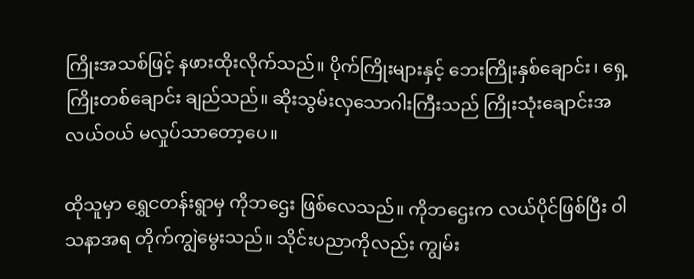ကြိုးအသစ်ဖြင့် နဖားထိုးလိုက်သည်။ ပိုက်ကြိုးများနှင့် ဘေးကြိုးနှစ်ချောင်း၊ ရှေ့ကြိုးတစ်ချောင်း ချည်သည်။ ဆိုးသွမ်းလှသောဂါးကြီးသည် ကြိုးသုံးချောင်းအလယ်ဝယ် မလှုပ်သာတော့ပေ။

ထိုသူမှာ ရွှေငတန်းရွာမှ ကိုဘဌေး ဖြစ်လေသည်။ ကိုဘဌေးက လယ်ပိုင်ဖြစ်ပြီး ဝါသနာအရ တိုက်ကျွဲမွေးသည်။ သိုင်းပညာကိုလည်း ကျွမ်း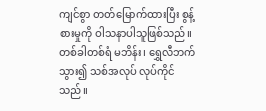ကျင်စွာ တတ်မြောက်ထားပြီး စွန့်စားမှုကို ဝါသနာပါသူဖြစ်သည်။ တစ်ခါတစ်ရံ မဘိန်း၊ ရွှေလီဘက်သွား၍ သစ်အလုပ် လုပ်ကိုင်သည်။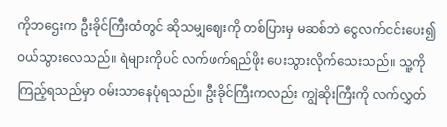ကိုဘဌေးက ဦးခိုင်ကြီးထံတွင် ဆိုသမျှဈေးကို တစ်ပြားမှ မဆစ်ဘဲ ငွေလက်ငင်းပေး၍ ဝယ်သွားလေသည်။ ရဲများကိုပင် လက်ဖက်ရည်ဖိုး ပေးသွားလိုက်သေးသည်။ သူ့ကိုကြည့်ရသည်မှာ ဝမ်းသာနေပုံရသည်။ ဦးခိုင်ကြီးကလည်း ကျွဲဆိုးကြီးကို လက်လွှတ်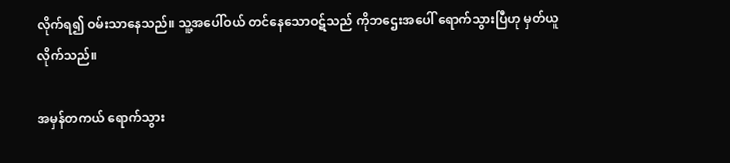လိုက်ရ၍ ဝမ်းသာနေသည်။ သူ့အပေါ်ဝယ် တင်နေသောဝဋ်သည် ကိုဘဌေးအပေါ် ရောက်သွားပြီဟု မှတ်ယူလိုက်သည်။

အမှန်တကယ် ရောက်သွား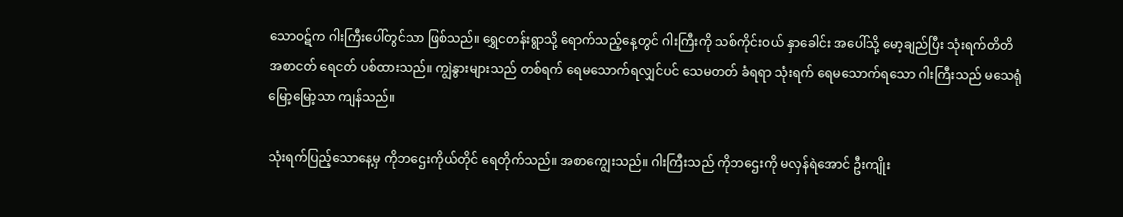သောဝဋ်က ဂါးကြီးပေါ်တွင်သာ ဖြစ်သည်။ ရွှေငတန်းရွာသို့ ရောက်သည့်နေ့တွင် ဂါးကြီးကို သစ်ကိုင်းဝယ် နှာခေါင်း အပေါ်သို့ မော့ချည်ပြီး သုံးရက်တိတိ အစာငတ် ရေငတ် ပစ်ထားသည်။ ကျွဲနွားများသည် တစ်ရက် ရေမသောက်ရလျှင်ပင် သေမတတ် ခံရရာ သုံးရက် ရေမသောက်ရသော ဂါးကြီးသည် မသေရုံ မြော့မြော့သာ ကျန်သည်။

သုံးရက်ပြည့်သောနေ့မှ ကိုဘဌေးကိုယ်တိုင် ရေတိုက်သည်။ အစာကျွေးသည်။ ဂါးကြီးသည် ကိုဘဌေးကို မလှန်ရဲအောင် ဦးကျိုး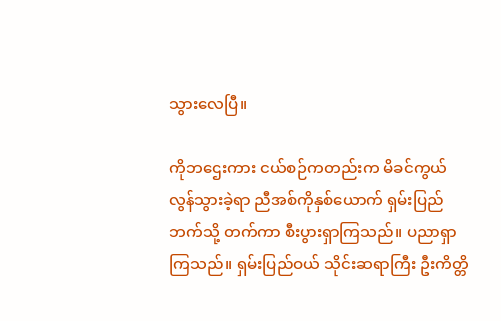သွားလေပြီ။

ကိုဘဌေးကား ငယ်စဉ်ကတည်းက မိခင်ကွယ်လွန်သွားခဲ့ရာ ညီအစ်ကိုနှစ်ယောက် ရှမ်းပြည်ဘက်သို့ တက်ကာ စီးပွားရှာကြသည်။ ပညာရှာကြသည်။ ရှမ်းပြည်ဝယ် သိုင်းဆရာကြီး ဦးကိတ္တိ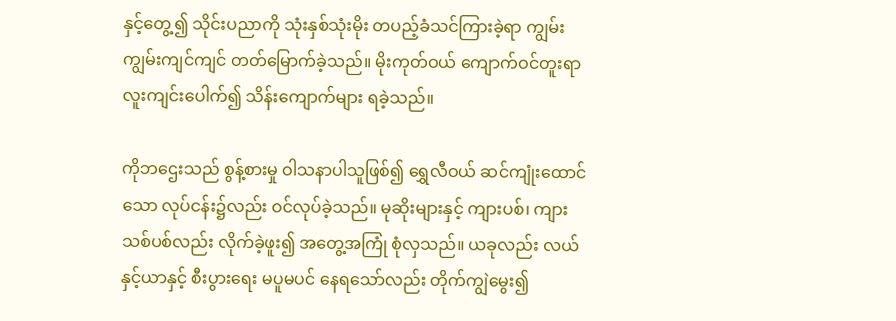နှင့်တွေ့၍ သိုင်းပညာကို သုံးနှစ်သုံးမိုး တပည့်ခံသင်ကြားခဲ့ရာ ကျွမ်းကျွမ်းကျင်ကျင် တတ်မြောက်ခဲ့သည်။ မိုးကုတ်ဝယ် ကျောက်ဝင်တူးရာ လူးကျင်းပေါက်၍ သိန်းကျောက်များ ရခဲ့သည်။

ကိုဘဌေးသည် စွန့်စားမှု ဝါသနာပါသူဖြစ်၍ ရွှေလီဝယ် ဆင်ကျုံးထောင်သော လုပ်ငန်း၌လည်း ဝင်လုပ်ခဲ့သည်။ မုဆိုးများနှင့် ကျားပစ်၊ ကျားသစ်ပစ်လည်း လိုက်ခဲ့ဖူး၍ အတွေ့အကြုံ စုံလှသည်။ ယခုလည်း လယ်နှင့်ယာနှင့် စီးပွားရေး မပူမပင် နေရသော်လည်း တိုက်ကျွဲမွေး၍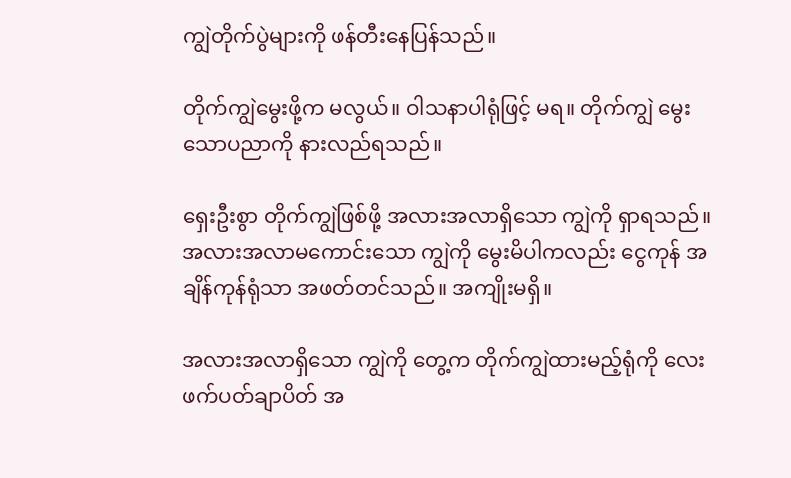ကျွဲတိုက်ပွဲများကို ဖန်တီးနေပြန်သည်။

တိုက်ကျွဲမွေးဖို့က မလွယ်။ ဝါသနာပါရုံဖြင့် မရ။ တိုက်ကျွဲ မွေးသောပညာကို နားလည်ရသည်။

ရှေးဦးစွာ တိုက်ကျွဲဖြစ်ဖို့ အလားအလာရှိသော ကျွဲကို ရှာရသည်။ အလားအလာမကောင်းသော ကျွဲကို မွေးမိပါကလည်း ငွေကုန် အချိန်ကုန်ရုံသာ အဖတ်တင်သည်။ အကျိုးမရှိ။

အလားအလာရှိသော ကျွဲကို တွေ့က တိုက်ကျွဲထားမည့်ရုံကို လေးဖက်ပတ်ချာပိတ် အ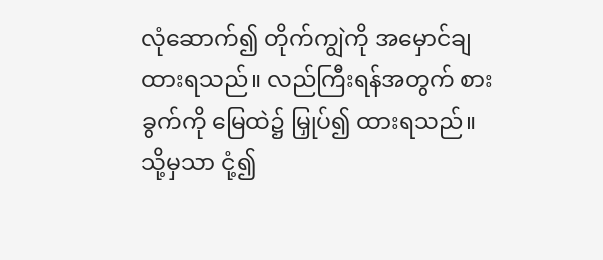လုံဆောက်၍ တိုက်ကျွဲကို အမှောင်ချထားရသည်။ လည်ကြီးရန်အတွက် စားခွက်ကို မြေထဲ၌ မြှုပ်၍ ထားရသည်။ သို့မှသာ ငုံ့၍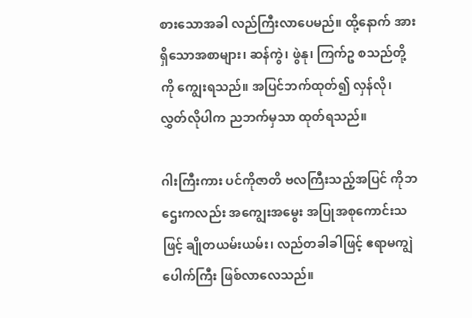စားသောအခါ လည်ကြီးလာပေမည်။ ထို့နောက် အားရှိသောအစာများ၊ ဆန်ကွဲ၊ ဖွဲနု၊ ကြက်ဥ စသည်တို့ကို ကျွေးရသည်။ အပြင်ဘက်ထုတ်၍ လှန်လို၊ လွှတ်လိုပါက ညဘက်မှသာ ထုတ်ရသည်။

ဂါးကြီးကား ပင်ကိုဇာတိ ဗလကြီးသည့်အပြင် ကိုဘဌေးကလည်း အကျွေးအမွေး အပြုအစုကောင်းသဖြင့် ချိုတယမ်းယမ်း၊ လည်တခါခါဖြင့် ဧရာမကျွဲပေါက်ကြီး ဖြစ်လာလေသည်။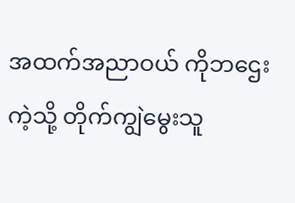အထက်အညာဝယ် ကိုဘဌေးကဲ့သို့ တိုက်ကျွဲမွေးသူ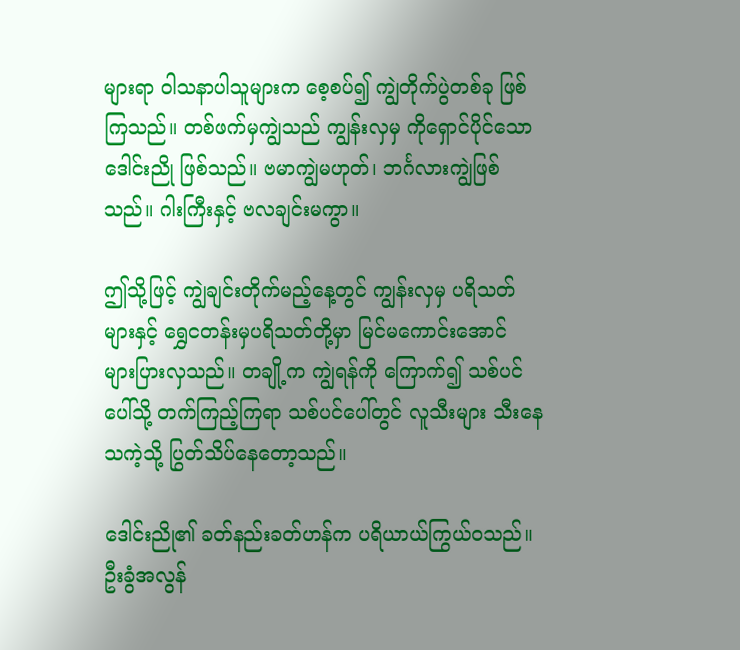များရာ ဝါသနာပါသူများက စေ့စပ်၍ ကျွဲတိုက်ပွဲတစ်ခု ဖြစ်ကြသည်။ တစ်ဖက်မှကျွဲသည် ကျွန်းလှမှ ကိုရှောင်ပိုင်သော ဒေါင်းညို ဖြစ်သည်။ ဗမာကျွဲမဟုတ်၊ ဘင်္ဂလားကျွဲဖြစ်သည်။ ဂါးကြီးနှင့် ဗလချင်းမကွာ။

ဤသို့ဖြင့် ကျွဲချင်းတိုက်မည့်နေ့တွင် ကျွန်းလှမှ ပရိသတ်များနှင့် ရွှေငတန်းမှပရိသတ်တို့မှာ မြင်မကောင်းအောင် များပြားလှသည်။ တချို့က ကျွဲရန်ကို ကြောက်၍ သစ်ပင်ပေါ်သို့ တက်ကြည့်ကြရာ သစ်ပင်ပေါ်တွင် လူသီးများ သီးနေသကဲ့သို့ ပြွတ်သိပ်နေတော့သည်။

ဒေါင်းညို၏ ခတ်နည်းခတ်ဟန်က ပရိယာယ်ကြွယ်ဝသည်။ ဦးခွံအလွန်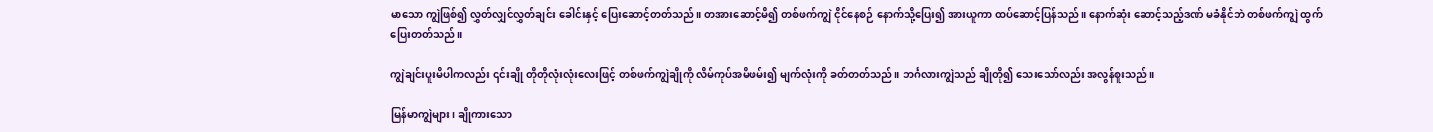မာသော ကျွဲဖြစ်၍ လွှတ်လျှင်လွှတ်ချင်း ခေါင်းနှင့် ပြေးဆောင့်တတ်သည်။ တအားဆောင့်မိ၍ တစ်ဖက်ကျွဲ ငိုင်နေစဉ် နောက်သို့ပြေး၍ အားယူကာ ထပ်ဆောင့်ပြန်သည်။ နောက်ဆုံး ဆောင့်သည့်ဒဏ် မခံနိုင်ဘဲ တစ်ဖက်ကျွဲ ထွက်ပြေးတတ်သည်။

ကျွဲချင်းပူးမိပါကလည်း ၎င်းချို တိုတိုလုံးလုံးလေးဖြင့် တစ်ဖက်ကျွဲချိုကို လိမ်ကုပ်အမိဖမ်း၍ မျက်လုံးကို ခတ်တတ်သည်။ ဘင်္ဂလားကျွဲသည် ချိုတို၍ သေးသော်လည်း အလွန်စူးသည်။

မြန်မာကျွဲများ၊ ချိုကားသော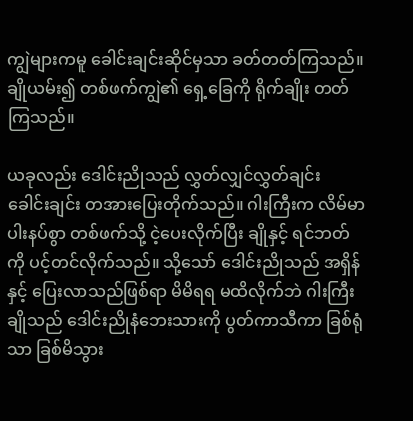ကျွဲများကမူ ခေါင်းချင်းဆိုင်မှသာ ခတ်တတ်ကြသည်။ ချိုယမ်း၍ တစ်ဖက်ကျွဲ၏ ရှေ့ခြေကို ရိုက်ချိုး တတ်ကြသည်။

ယခုလည်း ဒေါင်းညိုသည် လွှတ်လျှင်လွှတ်ချင်း ခေါင်းချင်း တအားပြေးတိုက်သည်။ ဂါးကြီးက လိမ်မာပါးနပ်စွာ တစ်ဖက်သို့ ငဲ့ပေးလိုက်ပြီး ချိုနှင့် ရင်ဘတ်ကို ပင့်တင်လိုက်သည်။ သို့သော် ဒေါင်းညိုသည် အရှိန်နှင့် ပြေးလာသည်ဖြစ်ရာ မိမိရရ မထိလိုက်ဘဲ ဂါးကြီးချိုသည် ဒေါင်းညိုနံဘေးသားကို ပွတ်ကာသီကာ ခြစ်ရုံသာ ခြစ်မိသွား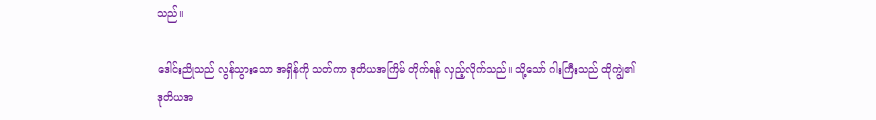သည်။

ဒေါင်းညိုသည် လွန်သွားသော အရှိန်ကို သတ်ကာ ဒုတိယအကြိမ် တိုက်ရန် လှည့်လိုက်သည်။ သို့သော် ဂါးကြီးသည် ထိုကျွဲ၏ ဒုတိယအ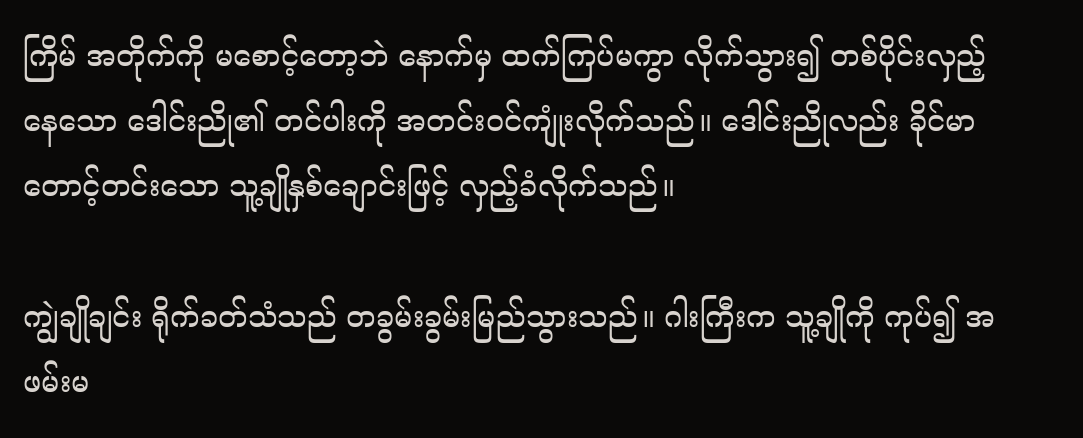ကြိမ် အတိုက်ကို မစောင့်တော့ဘဲ နောက်မှ ထက်ကြပ်မကွာ လိုက်သွား၍ တစ်ပိုင်းလှည့်နေသော ဒေါင်းညို၏ တင်ပါးကို အတင်းဝင်ကျုံးလိုက်သည်။ ဒေါင်းညိုလည်း ခိုင်မာတောင့်တင်းသော သူ့ချိုနှစ်ချောင်းဖြင့် လှည့်ခံလိုက်သည်။

ကျွဲချိုချင်း ရိုက်ခတ်သံသည် တခွမ်းခွမ်းမြည်သွားသည်။ ဂါးကြီးက သူ့ချိုကို ကုပ်၍ အဖမ်းမ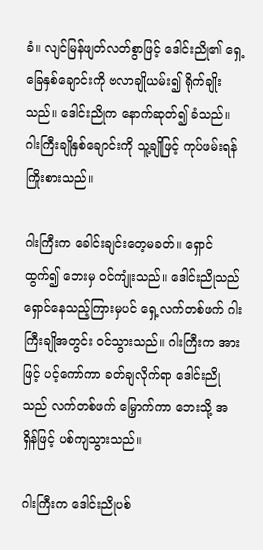ခံ။ လျင်မြန်ဖျတ်လတ်စွာဖြင့် ဒေါင်းညို၏ ရှေ့ခြေနှစ်ချောင်းကို ဗလာချိုယမ်း၍ ရိုက်ချိုးသည်။ ဒေါင်းညိုက နောက်ဆုတ်၍ ခံသည်။ ဂါးကြီးချိုနှစ်ချောင်းကို သူ့ချိုဖြင့် ကုပ်ဖမ်းရန် ကြိုးစားသည်။

ဂါးကြီးက ခေါင်းချင်းတေ့မခတ်။ ရှောင်ထွက်၍ ဘေးမှ ဝင်ကျုံးသည်။ ဒေါင်းညိုသည် ရှောင်နေသည့်ကြားမှပင် ရှေ့လက်တစ်ဖက် ဂါးကြီးချိုအတွင်း ဝင်သွားသည်။ ဂါးကြီးက အားဖြင့် ပင့်ကော်ကာ ခတ်ချလိုက်ရာ ဒေါင်းညိုသည် လက်တစ်ဖက် မြှောက်ကာ ဘေးသို့ အရှိန်ဖြင့် ပစ်ကျသွားသည်။

ဂါးကြီးက ဒေါင်းညိုပစ်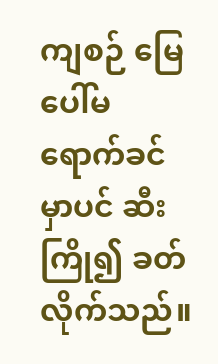ကျစဉ် မြေပေါ်မရောက်ခင်မှာပင် ဆီးကြို၍ ခတ်လိုက်သည်။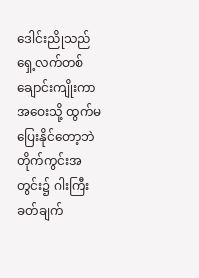ဒေါင်းညိုသည် ရှေ့လက်တစ်ချောင်းကျိုးကာ အဝေးသို့ ထွက်မပြေးနိုင်တော့ဘဲ တိုက်ကွင်းအတွင်း၌ ဂါးကြီးခတ်ချက်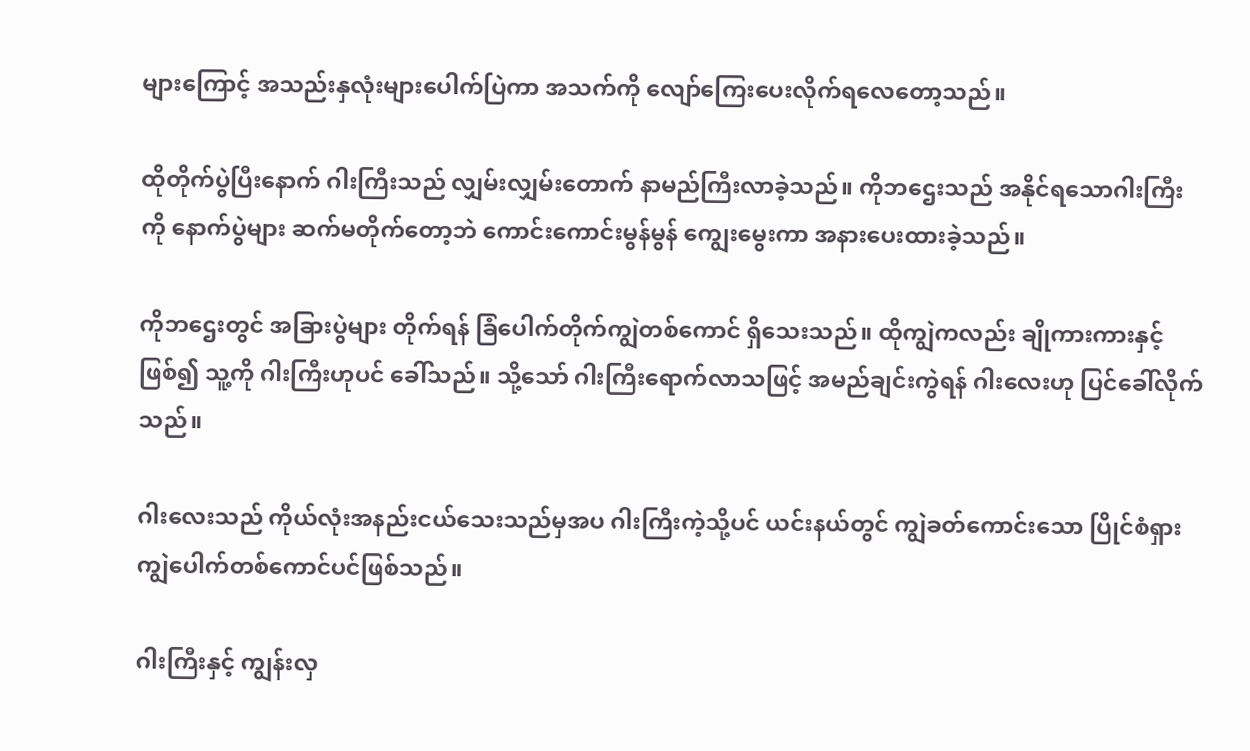များကြောင့် အသည်းနှလုံးများပေါက်ပြဲကာ အသက်ကို လျော်ကြေးပေးလိုက်ရလေတော့သည်။

ထိုတိုက်ပွဲပြီးနောက် ဂါးကြီးသည် လျှမ်းလျှမ်းတောက် နာမည်ကြီးလာခဲ့သည်။ ကိုဘဌေးသည် အနိုင်ရသောဂါးကြီးကို နောက်ပွဲများ ဆက်မတိုက်တော့ဘဲ ကောင်းကောင်းမွန်မွန် ကျွေးမွေးကာ အနားပေးထားခဲ့သည်။

ကိုဘဌေးတွင် အခြားပွဲများ တိုက်ရန် ခြံပေါက်တိုက်ကျွဲတစ်ကောင် ရှိသေးသည်။ ထိုကျွဲကလည်း ချိုကားကားနှင့်ဖြစ်၍ သူ့ကို ဂါးကြီးဟုပင် ခေါ်သည်။ သို့သော် ဂါးကြီးရောက်လာသဖြင့် အမည်ချင်းကွဲရန် ဂါးလေးဟု ပြင်ခေါ်လိုက်သည်။

ဂါးလေးသည် ကိုယ်လုံးအနည်းငယ်သေးသည်မှအပ ဂါးကြီးကဲ့သို့ပင် ယင်းနယ်တွင် ကျွဲခတ်ကောင်းသော ပြိုင်စံရှား ကျွဲပေါက်တစ်ကောင်ပင်ဖြစ်သည်။

ဂါးကြီးနှင့် ကျွန်းလှ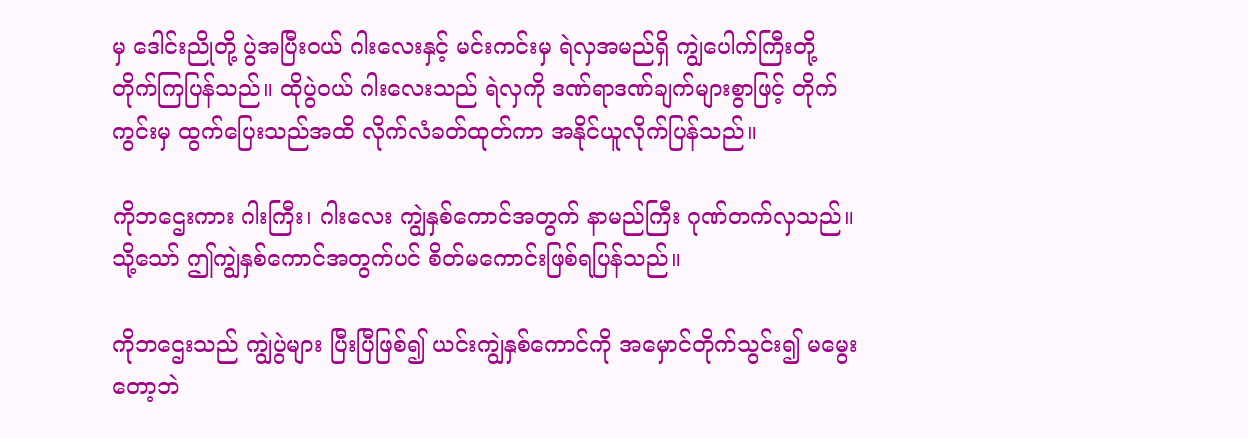မှ ဒေါင်းညိုတို့ ပွဲအပြီးဝယ် ဂါးလေးနှင့် မင်းကင်းမှ ရဲလှအမည်ရှိ ကျွဲပေါက်ကြီးတို့ တိုက်ကြပြန်သည်။ ထိုပွဲဝယ် ဂါးလေးသည် ရဲလှကို ဒဏ်ရာဒဏ်ချက်များစွာဖြင့် တိုက်ကွင်းမှ ထွက်ပြေးသည်အထိ လိုက်လံခတ်ထုတ်ကာ အနိုင်ယူလိုက်ပြန်သည်။

ကိုဘဌေးကား ဂါးကြီး၊ ဂါးလေး ကျွဲနှစ်ကောင်အတွက် နာမည်ကြီး ဂုဏ်တက်လှသည်။ သို့သော် ဤကျွဲနှစ်ကောင်အတွက်ပင် စိတ်မကောင်းဖြစ်ရပြန်သည်။

ကိုဘဌေးသည် ကျွဲပွဲများ ပြီးပြီဖြစ်၍ ယင်းကျွဲနှစ်ကောင်ကို အမှောင်တိုက်သွင်း၍ မမွေးတော့ဘဲ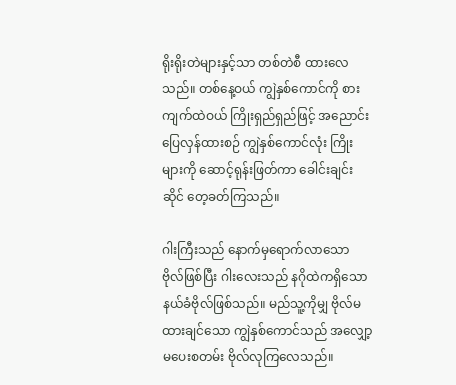ရိုးရိုးတဲများနှင့်သာ တစ်တဲစီ ထားလေသည်။ တစ်နေ့ဝယ် ကျွဲနှစ်ကောင်ကို စားကျက်ထဲဝယ် ကြိုးရှည်ရှည်ဖြင့် အညောင်းပြေလှန်ထားစဉ် ကျွဲနှစ်ကောင်လုံး ကြိုးများကို ဆောင့်ရုန်းဖြတ်ကာ ခေါင်းချင်းဆိုင် တေ့ခတ်ကြသည်။

ဂါးကြီးသည် နောက်မှရောက်လာသော ဗိုလ်ဖြစ်ပြီး ဂါးလေးသည် နဂိုထဲကရှိသော နယ်ခံဗိုလ်ဖြစ်သည်။ မည်သူ့ကိုမျှ ဗိုလ်မထားချင်သော ကျွဲနှစ်ကောင်သည် အလျှော့မပေးစတမ်း ဗိုလ်လုကြလေသည်။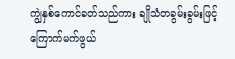ကျွဲနှစ်ကောင်ခတ်သည်ကား ချိုသံတခွမ်းခွမ်းဖြင့် ကြောက်မက်ဖွယ်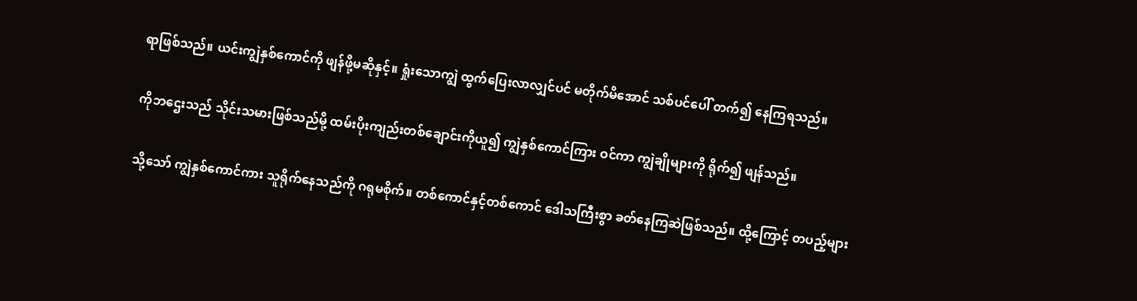ရာဖြစ်သည်။ ယင်းကျွဲနှစ်ကောင်ကို ဖျန်ဖို့မဆိုနှင့်။ ရှုံးသောကျွဲ ထွက်ပြေးလာလျှင်ပင် မတိုက်မိအောင် သစ်ပင်ပေါ် တက်၍ နေကြရသည်။

ကိုဘဌေးသည် သိုင်းသမားဖြစ်သည်မို့ ထမ်းပိုးကျည်းတစ်ချောင်းကိုယူ၍ ကျွဲနှစ်ကောင်ကြား ဝင်ကာ ကျွဲချိုများကို ရိုက်၍ ဖျန်သည်။

သို့သော် ကျွဲနှစ်ကောင်ကား သူရိုက်နေသည်ကို ဂရုမစိုက်။ တစ်ကောင်နှင့်တစ်ကောင် ဒေါသကြီးစွာ ခတ်နေကြဆဲဖြစ်သည်။ ထို့ကြောင့် တပည့်များ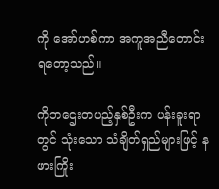ကို အော်ဟစ်ကာ အကူအညီတောင်းရတော့သည်။

ကိုဘဌေးတပည့်နှစ်ဦးက ပန်းခူးရာတွင် သုံးသော သံချိတ်ရှည်များဖြင့် နဖားကြိုး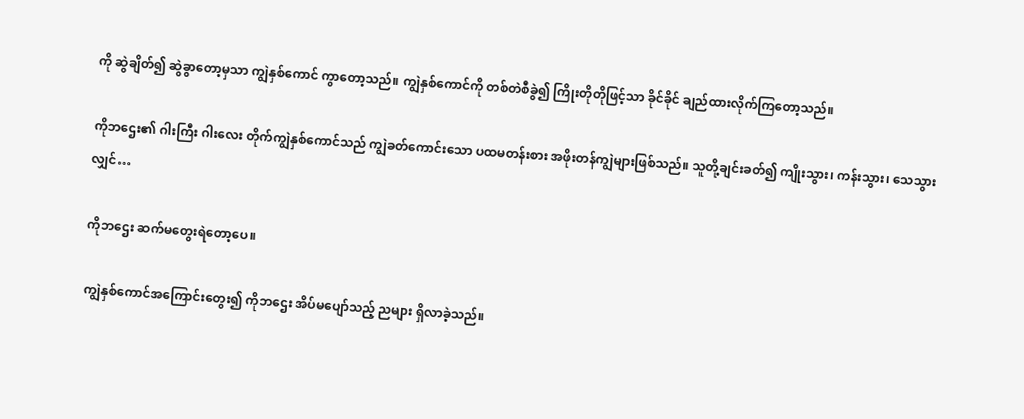ကို ဆွဲချိတ်၍ ဆွဲခွာတော့မှသာ ကျွဲနှစ်ကောင် ကွာတော့သည်။ ကျွဲနှစ်ကောင်ကို တစ်တဲစီခွဲ၍ ကြိုးတိုတိုဖြင့်သာ ခိုင်ခိုင် ချည်ထားလိုက်ကြတော့သည်။

ကိုဘဌေး၏ ဂါးကြီး ဂါးလေး တိုက်ကျွဲနှစ်ကောင်သည် ကျွဲခတ်ကောင်းသော ပထမတန်းစား အဖိုးတန်ကျွဲများဖြစ်သည်။ သူတို့ချင်းခတ်၍ ကျိုးသွား၊ ကန်းသွား၊ သေသွားလျှင်…

ကိုဘဌေး ဆက်မတွေးရဲတော့ပေ။

ကျွဲနှစ်ကောင်အကြောင်းတွေး၍ ကိုဘဌေး အိပ်မပျော်သည့် ညများ ရှိလာခဲ့သည်။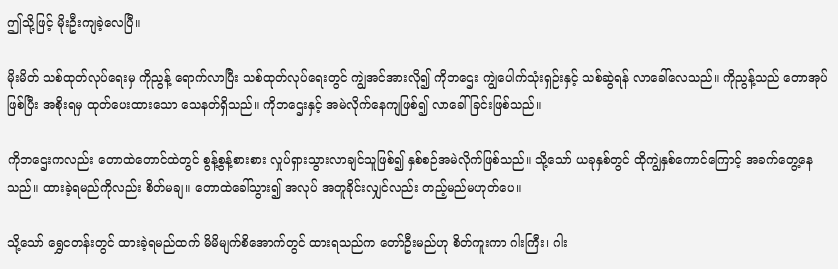ဤသို့ဖြင့် မိုးဦးကျခဲ့လေပြီ။

မိုးမိတ် သစ်ထုတ်လုပ်ရေးမှ ကိုညွန့် ရောက်လာပြီး သစ်ထုတ်လုပ်ရေးတွင် ကျွဲအင်အားလို၍ ကိုဘဌေး ကျွဲပေါက်သုံးရှဉ်းနှင့် သစ်ဆွဲရန် လာခေါ်လေသည်။ ကိုညွန့်သည် တောအုပ်ဖြစ်ပြီး အစိုးရမှ ထုတ်ပေးထားသော သေနတ်ရှိသည်။ ကိုဘဌေးနှင့် အမဲလိုက်နေကျဖြစ်၍ လာခေါ်ခြင်းဖြစ်သည်။

ကိုဘဌေးကလည်း တောထဲတောင်ထဲတွင် စွန့်စွန့်စားစား လှုပ်ရှားသွားလာချင်သူဖြစ်၍ နှစ်စဉ်အမဲလိုက်ဖြစ်သည်။ သို့သော် ယခုနှစ်တွင် ထိုကျွဲနှစ်ကောင်ကြောင့် အခက်တွေ့နေသည်။ ထားခဲ့ရမည်ကိုလည်း စိတ်မချ။ တောထဲခေါ်သွား၍ အလုပ် အတူခိုင်းလျှင်လည်း တည့်မည်မဟုတ်ပေ။

သို့သော် ရွှေငတန်းတွင် ထားခဲ့ရမည်ထက် မိမိမျက်စိအောက်တွင် ထားရသည်က တော်ဦးမည်ဟု စိတ်ကူးကာ ဂါးကြီး၊ ဂါး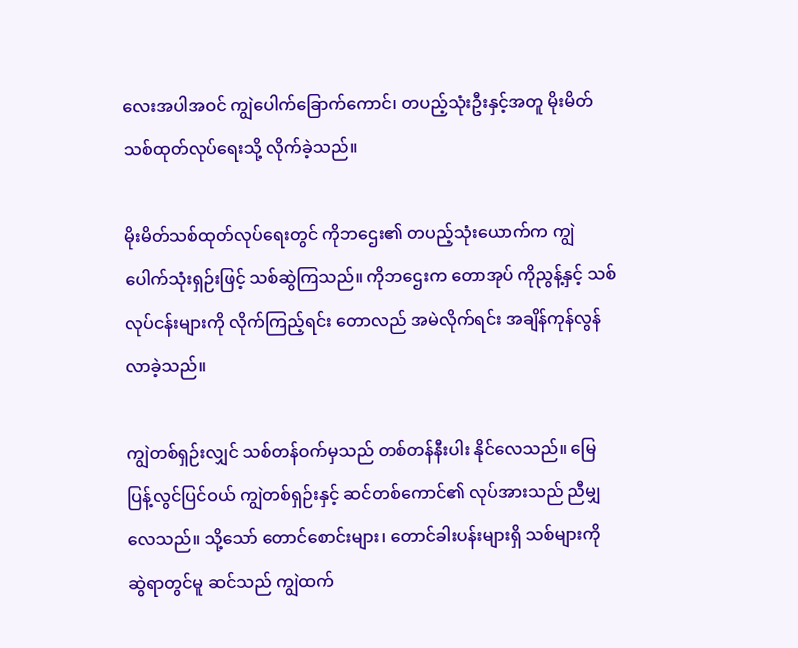လေးအပါအဝင် ကျွဲပေါက်ခြောက်ကောင်၊ တပည့်သုံးဦးနှင့်အတူ မိုးမိတ်သစ်ထုတ်လုပ်ရေးသို့ လိုက်ခဲ့သည်။

မိုးမိတ်သစ်ထုတ်လုပ်ရေးတွင် ကိုဘဌေး၏ တပည့်သုံးယောက်က ကျွဲပေါက်သုံးရှဉ်းဖြင့် သစ်ဆွဲကြသည်။ ကိုဘဌေးက တောအုပ် ကိုညွန့်နှင့် သစ်လုပ်ငန်းများကို လိုက်ကြည့်ရင်း တောလည် အမဲလိုက်ရင်း အချိန်ကုန်လွန်လာခဲ့သည်။

ကျွဲတစ်ရှဉ်းလျှင် သစ်တန်ဝက်မှသည် တစ်တန်နီးပါး နိုင်လေသည်။ မြေပြန့်လွင်ပြင်ဝယ် ကျွဲတစ်ရှဉ်းနှင့် ဆင်တစ်ကောင်၏ လုပ်အားသည် ညီမျှလေသည်။ သို့သော် တောင်စောင်းများ၊ တောင်ခါးပန်းများရှိ သစ်များကို ဆွဲရာတွင်မူ ဆင်သည် ကျွဲထက်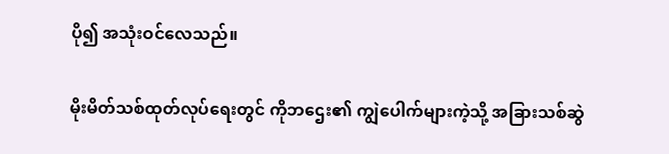ပို၍ အသုံးဝင်လေသည်။

မိုးမိတ်သစ်ထုတ်လုပ်ရေးတွင် ကိုဘဌေး၏ ကျွဲပေါက်များကဲ့သို့ အခြားသစ်ဆွဲ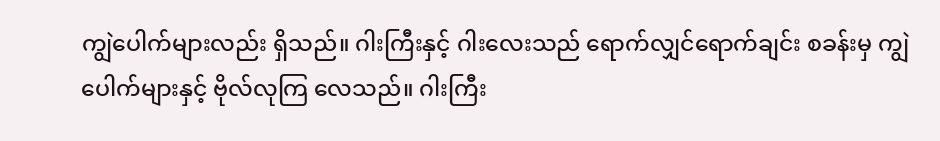ကျွဲပေါက်များလည်း ရှိသည်။ ဂါးကြီးနှင့် ဂါးလေးသည် ရောက်လျှင်ရောက်ချင်း စခန်းမှ ကျွဲပေါက်များနှင့် ဗိုလ်လုကြ လေသည်။ ဂါးကြီး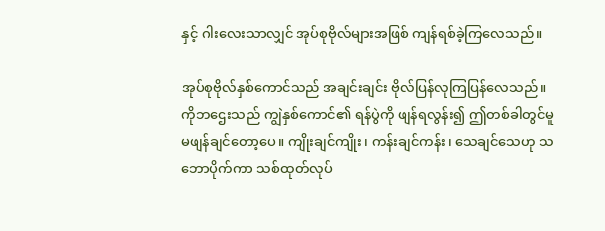နှင့် ဂါးလေးသာလျှင် အုပ်စုဗိုလ်များအဖြစ် ကျန်ရစ်ခဲ့ကြလေသည်။

အုပ်စုဗိုလ်နှစ်ကောင်သည် အချင်းချင်း ဗိုလ်ပြန်လုကြပြန်လေသည်။ ကိုဘဌေးသည် ကျွဲနှစ်ကောင်၏ ရန်ပွဲကို ဖျန်ရလွန်း၍ ဤတစ်ခါတွင်မူ မဖျန်ချင်တော့ပေ။ ကျိုးချင်ကျိုး၊ ကန်းချင်ကန်း၊ သေချင်သေဟု သဘောပိုက်ကာ သစ်ထုတ်လုပ်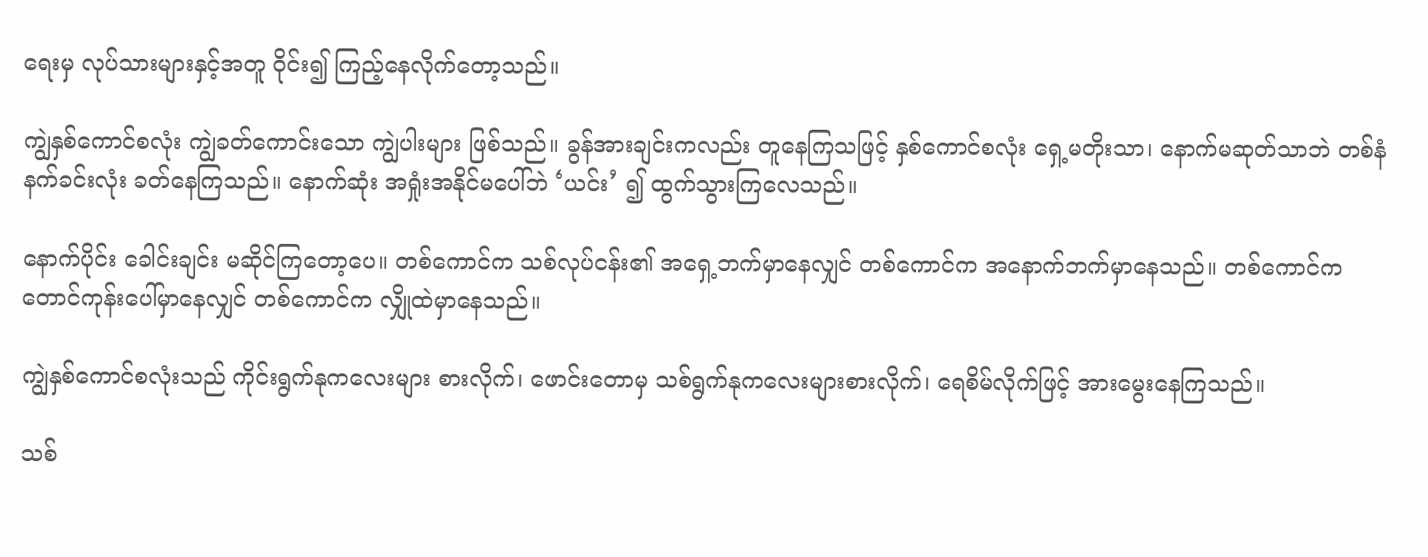ရေးမှ လုပ်သားများနှင့်အတူ ဝိုင်း၍ ကြည့်နေလိုက်တော့သည်။

ကျွဲနှစ်ကောင်စလုံး ကျွဲခတ်ကောင်းသော ကျွဲပါးများ ဖြစ်သည်။ ခွန်အားချင်းကလည်း တူနေကြသဖြင့် နှစ်ကောင်စလုံး ရှေ့မတိုးသာ၊ နောက်မဆုတ်သာဘဲ တစ်နံနက်ခင်းလုံး ခတ်နေကြသည်။ နောက်ဆုံး အရှုံးအနိုင်မပေါ်ဘဲ ‘ယင်း’ ၍ ထွက်သွားကြလေသည်။

နောက်ပိုင်း ခေါင်းချင်း မဆိုင်ကြတော့ပေ။ တစ်ကောင်က သစ်လုပ်ငန်း၏ အရှေ့ဘက်မှာနေလျှင် တစ်ကောင်က အနောက်ဘက်မှာနေသည်။ တစ်ကောင်က တောင်ကုန်းပေါ်မှာနေလျှင် တစ်ကောင်က လျှိုထဲမှာနေသည်။

ကျွဲနှစ်ကောင်စလုံးသည် ကိုင်းရွက်နုကလေးများ စားလိုက်၊ ဖောင်းတောမှ သစ်ရွက်နုကလေးများစားလိုက်၊ ရေစိမ်လိုက်ဖြင့် အားမွေးနေကြသည်။

သစ်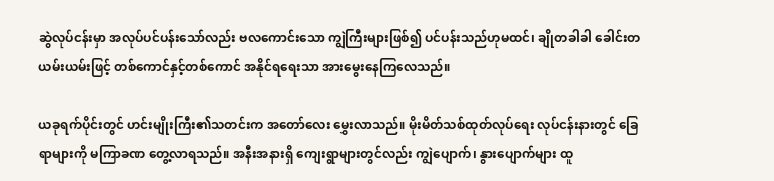ဆွဲလုပ်ငန်းမှာ အလုပ်ပင်ပန်းသော်လည်း ဗလကောင်းသော ကျွဲကြီးများဖြစ်၍ ပင်ပန်းသည်ဟုမထင်၊ ချိုတခါခါ ခေါင်းတယမ်းယမ်းဖြင့် တစ်ကောင်နှင့်တစ်ကောင် အနိုင်ရရေးသာ အားမွေးနေကြလေသည်။

ယခုရက်ပိုင်းတွင် ဟင်းမျိုးကြီး၏သတင်းက အတော်လေး မွှေးလာသည်။ မိုးမိတ်သစ်ထုတ်လုပ်ရေး လုပ်ငန်းနားတွင် ခြေရာများကို မကြာခဏ တွေ့လာရသည်။ အနီးအနားရှိ ကျေးရွာများတွင်လည်း ကျွဲပျောက်၊ နွားပျောက်များ ထူ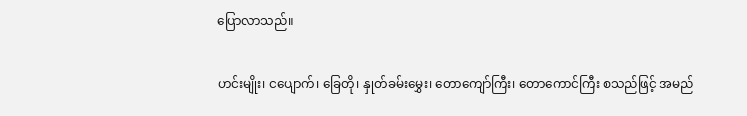ပြောလာသည်။

ဟင်းမျိုး၊ ငပျောက်၊ ခြေတို၊ နှုတ်ခမ်းမွှေး၊ တောကျော်ကြီး၊ တောကောင်ကြီး စသည်ဖြင့် အမည်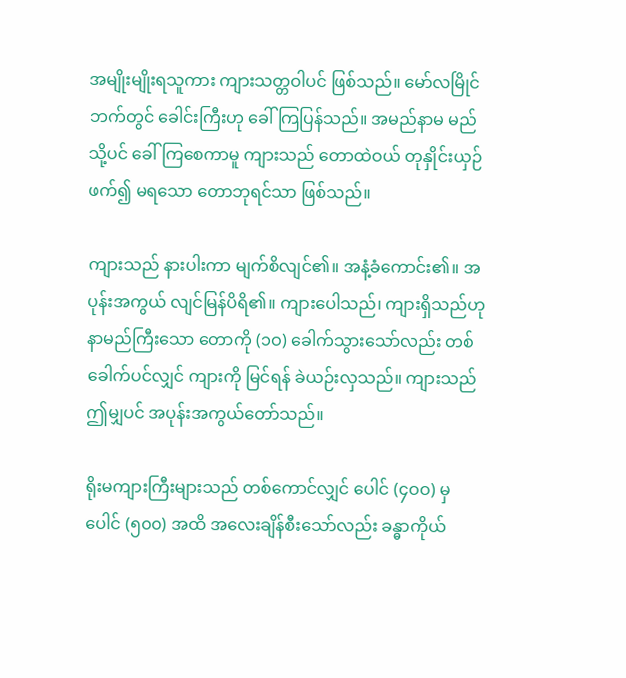အမျိုးမျိုးရသူကား ကျားသတ္တဝါပင် ဖြစ်သည်။ မော်လမြိုင်ဘက်တွင် ခေါင်းကြီးဟု ခေါ်ကြပြန်သည်။ အမည်နာမ မည်သို့ပင် ခေါ်ကြစေကာမူ ကျားသည် တောထဲဝယ် တုနှိုင်းယှဉ်ဖက်၍ မရသော တောဘုရင်သာ ဖြစ်သည်။

ကျားသည် နားပါးကာ မျက်စိလျင်၏။ အနံ့ခံကောင်း၏။ အပုန်းအကွယ် လျင်မြန်ပိရိ၏။ ကျားပေါသည်၊ ကျားရှိသည်ဟု နာမည်ကြီးသော တောကို (၁ဝ) ခေါက်သွားသော်လည်း တစ်ခေါက်ပင်လျှင် ကျားကို မြင်ရန် ခဲယဉ်းလှသည်။ ကျားသည် ဤမျှပင် အပုန်းအကွယ်တော်သည်။

ရိုးမကျားကြီးများသည် တစ်ကောင်လျှင် ပေါင် (၄ဝဝ) မှ ပေါင် (၅၀၀) အထိ အလေးချိန်စီးသော်လည်း ခန္ဓာကိုယ်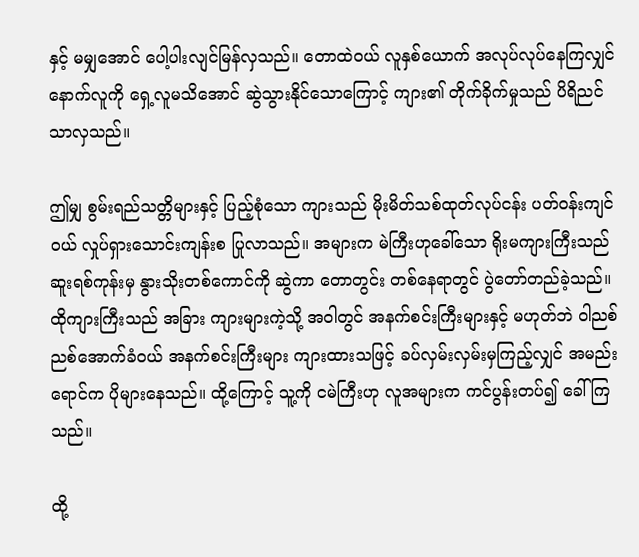နှင့် မမျှအောင် ပေါ့ပါးလျင်မြန်လှသည်။ တောထဲဝယ် လူနှစ်ယောက် အလုပ်လုပ်နေကြလျှင် နောက်လူကို ရှေ့လူမသိအောင် ဆွဲသွားနိုင်သောကြောင့် ကျား၏ တိုက်ခိုက်မှုသည် ပိရိညင်သာလှသည်။

ဤမျှ စွမ်းရည်သတ္တိများနှင့် ပြည့်စုံသော ကျားသည် မိုးမိတ်သစ်ထုတ်လုပ်ငန်း ပတ်ဝန်းကျင်ဝယ် လှုပ်ရှားသောင်းကျန်းစ ပြုလာသည်။ အများက မဲကြီးဟုခေါ်သော ရိုးမကျားကြီးသည် ဆူးရစ်ကုန်းမှ နွားသိုးတစ်ကောင်ကို ဆွဲကာ တောတွင်း တစ်နေရာတွင် ပွဲတော်တည်ခဲ့သည်။ ထိုကျားကြီးသည် အခြား ကျားများကဲ့သို့ အဝါတွင် အနက်စင်းကြီးများနှင့် မဟုတ်ဘဲ ဝါညစ်ညစ်အောက်ခံဝယ် အနက်စင်းကြီးများ ကျားထားသဖြင့် ခပ်လှမ်းလှမ်းမှကြည့်လျှင် အမည်းရောင်က ပိုများနေသည်။ ထို့ကြောင့် သူ့ကို ငမဲကြီးဟု လူအများက ကင်ပွန်းတပ်၍ ခေါ်ကြသည်။

ထို့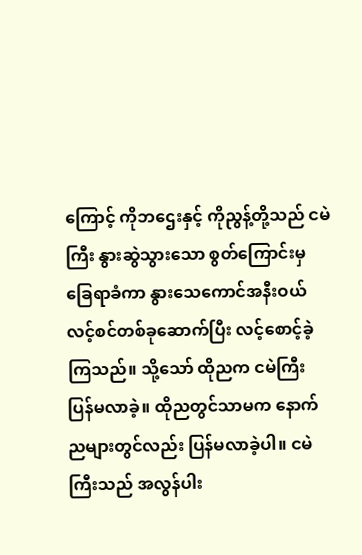ကြောင့် ကိုဘဌေးနှင့် ကိုညွန့်တို့သည် ငမဲကြီး နွားဆွဲသွားသော စွတ်ကြောင်းမှ ခြေရာခံကာ နွားသေကောင်အနီးဝယ် လင့်စင်တစ်ခုဆောက်ပြီး လင့်စောင့်ခဲ့ကြသည်။ သို့သော် ထိုညက ငမဲကြီး ပြန်မလာခဲ့။ ထိုညတွင်သာမက နောက်ညများတွင်လည်း ပြန်မလာခဲ့ပါ။ ငမဲကြီးသည် အလွန်ပါး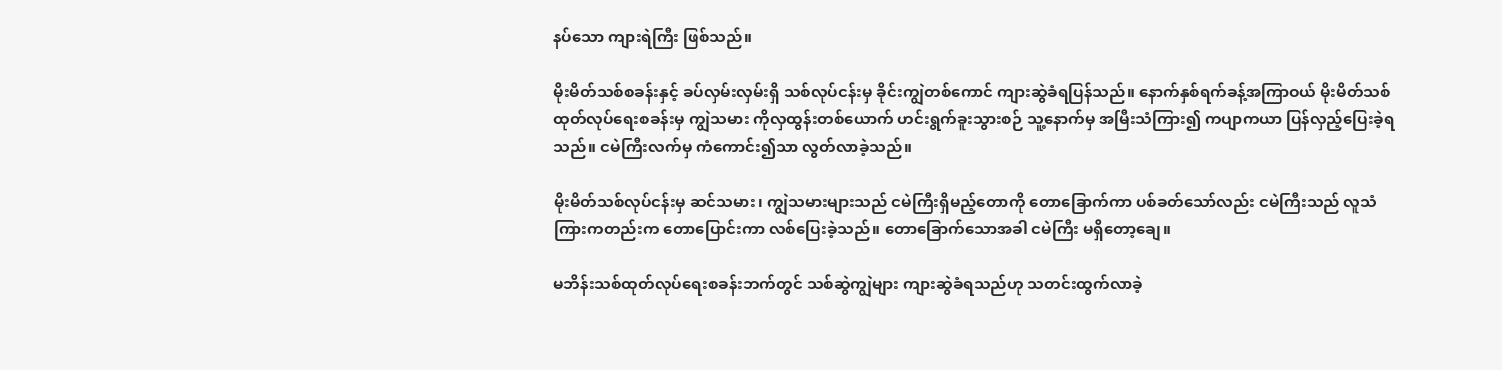နပ်သော ကျားရဲကြီး ဖြစ်သည်။

မိုးမိတ်သစ်စခန်းနှင့် ခပ်လှမ်းလှမ်းရှိ သစ်လုပ်ငန်းမှ ခိုင်းကျွဲတစ်ကောင် ကျားဆွဲခံရပြန်သည်။ နောက်နှစ်ရက်ခန့်အကြာဝယ် မိုးမိတ်သစ်ထုတ်လုပ်ရေးစခန်းမှ ကျွဲသမား ကိုလှထွန်းတစ်ယောက် ဟင်းရွက်ခူးသွားစဉ် သူ့နောက်မှ အမြီးသံကြား၍ ကပျာကယာ ပြန်လှည့်ပြေးခဲ့ရသည်။ ငမဲကြီးလက်မှ ကံကောင်း၍သာ လွတ်လာခဲ့သည်။

မိုးမိတ်သစ်လုပ်ငန်းမှ ဆင်သမား၊ ကျွဲသမားများသည် ငမဲကြီးရှိမည့်တောကို တောခြောက်ကာ ပစ်ခတ်သော်လည်း ငမဲကြီးသည် လူသံကြားကတည်းက တောပြောင်းကာ လစ်ပြေးခဲ့သည်။ တောခြောက်သောအခါ ငမဲကြီး မရှိတော့ချေ။

မဘိန်းသစ်ထုတ်လုပ်ရေးစခန်းဘက်တွင် သစ်ဆွဲကျွဲများ ကျားဆွဲခံရသည်ဟု သတင်းထွက်လာခဲ့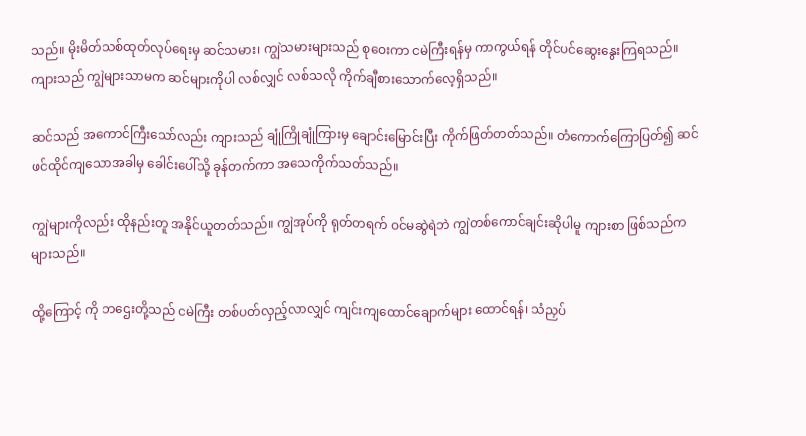သည်။ မိုးမိတ်သစ်ထုတ်လုပ်ရေးမှ ဆင်သမား၊ ကျွဲသမားများသည် စုဝေးကာ ငမဲကြီးရန်မှ ကာကွယ်ရန် တိုင်ပင်ဆွေးနွေးကြရသည်။ ကျားသည် ကျွဲများသာမက ဆင်များကိုပါ လစ်လျှင် လစ်သလို ကိုက်ချီစားသောက်လေ့ရှိသည်။

ဆင်သည် အကောင်ကြီးသော်လည်း ကျားသည် ချုံကြိုချုံကြားမှ ချောင်းမြောင်းပြီး ကိုက်ဖြတ်တတ်သည်။ တံကောက်ကြောပြတ်၍ ဆင်ဖင်ထိုင်ကျသောအခါမှ ခေါင်းပေါ်သို့ ခုန်တက်ကာ အသေကိုက်သတ်သည်။

ကျွဲများကိုလည်း ထိုနည်းတူ အနိုင်ယူတတ်သည်။ ကျွဲအုပ်ကို ရုတ်တရက် ဝင်မဆွဲရဲဘဲ ကျွဲတစ်ကောင်ချင်းဆိုပါမူ ကျားစာ ဖြစ်သည်က များသည်။

ထို့ကြောင့် ကို ဘဌေးတို့သည် ငမဲကြီး တစ်ပတ်လှည့်လာလျှင် ကျင်းကျထောင်ချောက်များ ထောင်ရန်၊ သံညှပ်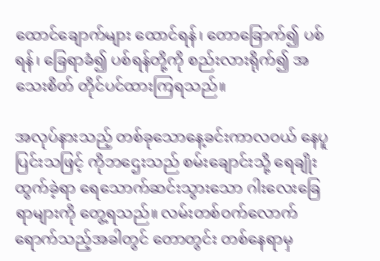ထောင်ချောက်များ ထောင်ရန်၊ တောခြောက်၍ ပစ်ရန်၊ ခြေရာခံ၍ ပစ်ရန်တို့ကို စည်းလားရိုက်၍ အသေးစိတ် တိုင်ပင်ထားကြရသည်။

အလုပ်နားသည့် တစ်ခုသောနေ့ခင်းကာလဝယ် နေပူပြင်းသဖြင့် ကိုဘဌေးသည် စမ်းချောင်းသို့ ရေချိုးထွက်ခဲ့ရာ ရေသောက်ဆင်းသွားသော ဂါးလေးခြေရာများကို တွေ့ရသည်။ လမ်းတစ်ဝက်လောက် ရောက်သည့်အခါတွင် တောတွင်း တစ်နေရာမှ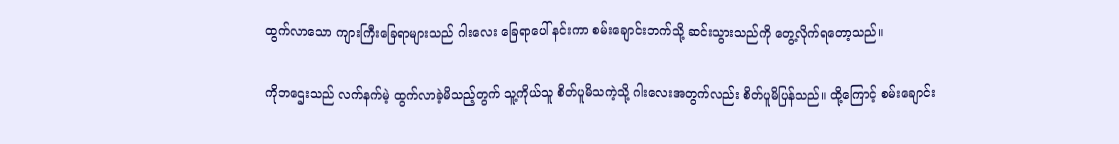ထွက်လာသော ကျားကြီးခြေရာများသည် ဂါးလေး ခြေရာပေါ် နင်းကာ စမ်းချောင်းဘက်သို့ ဆင်းသွားသည်ကို တွေ့လိုက်ရတော့သည်။

ကိုဘဌေးသည် လက်နက်မဲ့ ထွက်လာခဲ့မိသည့်တွက် သူ့ကိုယ်သူ စိတ်ပူမိသကဲ့သို့ ဂါးလေးအတွက်လည်း စိတ်ပူမိပြန်သည်။ ထို့ကြောင့် စမ်းချောင်း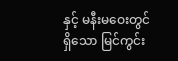နှင့် မနီးမဝေးတွင်ရှိသော မြင်ကွင်း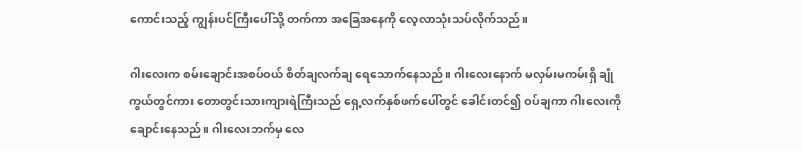ကောင်းသည့် ကျွန်းပင်ကြီးပေါ်သို့ တက်ကာ အခြေအနေကို လေ့လာသုံးသပ်လိုက်သည်။

ဂါးလေးက စမ်းချောင်းအစပ်ဝယ် စိတ်ချလက်ချ ရေသောက်နေသည်။ ဂါးလေးနောက် မလှမ်းမကမ်းရှိ ချုံကွယ်တွင်ကား တောတွင်းသားကျားရဲကြီးသည် ရှေ့လက်နှစ်ဖက်ပေါ်တွင် ခေါင်းတင်၍ ဝပ်ချကာ ဂါးလေးကို ချောင်းနေသည်။ ဂါးလေးဘက်မှ လေ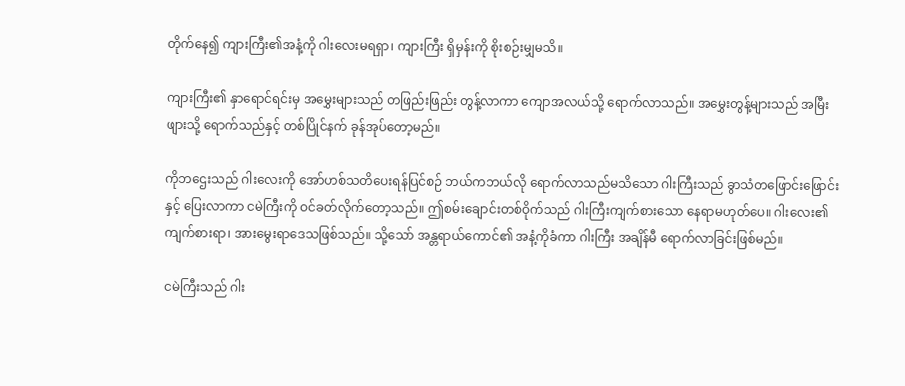တိုက်နေ၍ ကျားကြီး၏အနံ့ကို ဂါးလေးမရရှာ၊ ကျားကြီး ရှိမှန်းကို စိုးစဉ်းမျှမသိ။

ကျားကြီး၏ နှာရောင်ရင်းမှ အမွှေးများသည် တဖြည်းဖြည်း တွန့်လာကာ ကျောအလယ်သို့ ရောက်လာသည်။ အမွှေးတွန့်များသည် အမြီးဖျားသို့ ရောက်သည်နှင့် တစ်ပြိုင်နက် ခုန်အုပ်တော့မည်။

ကိုဘဌေးသည် ဂါးလေးကို အော်ဟစ်သတိပေးရန်ပြင်စဉ် ဘယ်ကဘယ်လို ရောက်လာသည်မသိသော ဂါးကြီးသည် ခွာသံတဖြောင်းဖြောင်းနှင့် ပြေးလာကာ ငမဲကြီးကို ဝင်ခတ်လိုက်တော့သည်။ ဤစမ်းချောင်းတစ်ဝိုက်သည် ဂါးကြီးကျက်စားသော နေရာမဟုတ်ပေ။ ဂါးလေး၏ ကျက်စားရာ၊ အားမွေးရာဒေသဖြစ်သည်။ သို့သော် အန္တရာယ်ကောင်၏ အနံ့ကိုခံကာ ဂါးကြီး အချိန်မီ ရောက်လာခြင်းဖြစ်မည်။

ငမဲကြီးသည် ဂါး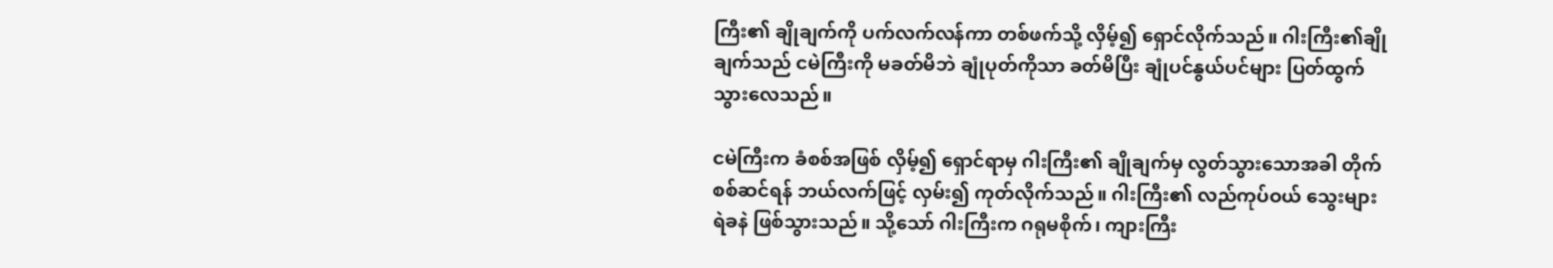ကြီး၏ ချိုချက်ကို ပက်လက်လန်ကာ တစ်ဖက်သို့ လှိမ့်၍ ရှောင်လိုက်သည်။ ဂါးကြီး၏ချိုချက်သည် ငမဲကြီးကို မခတ်မိဘဲ ချုံပုတ်ကိုသာ ခတ်မိပြီး ချုံပင်နွယ်ပင်များ ပြတ်ထွက်သွားလေသည်။

ငမဲကြီးက ခံစစ်အဖြစ် လှိမ့်၍ ရှောင်ရာမှ ဂါးကြီး၏ ချိုချက်မှ လွတ်သွားသောအခါ တိုက်စစ်ဆင်ရန် ဘယ်လက်ဖြင့် လှမ်း၍ ကုတ်လိုက်သည်။ ဂါးကြီး၏ လည်ကုပ်ဝယ် သွေးများ ရဲခနဲ ဖြစ်သွားသည်။ သို့သော် ဂါးကြီးက ဂရုမစိုက်၊ ကျားကြီး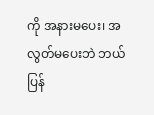ကို အနားမပေး၊ အလွတ်မပေးဘဲ ဘယ်ပြန်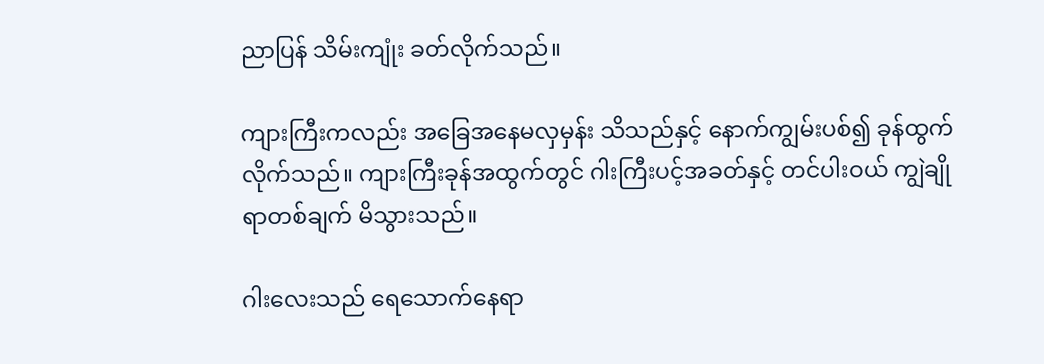ညာပြန် သိမ်းကျုံး ခတ်လိုက်သည်။

ကျားကြီးကလည်း အခြေအနေမလှမှန်း သိသည်နှင့် နောက်ကျွမ်းပစ်၍ ခုန်ထွက်လိုက်သည်။ ကျားကြီးခုန်အထွက်တွင် ဂါးကြီးပင့်အခတ်နှင့် တင်ပါးဝယ် ကျွဲချိုရာတစ်ချက် မိသွားသည်။

ဂါးလေးသည် ရေသောက်နေရာ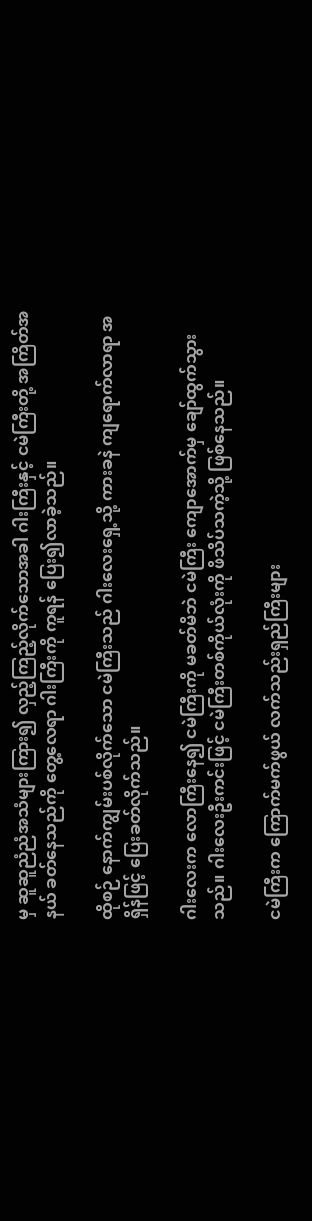မှ ဆူဆူညံညံအသံများကြား၍ လှည့်ကြည့်လိုက်သောအခါ ဂါးကြီးနှင့် ငမဲကြီးတို့ အကြိတ်အနယ် ခတ်နေသည်ကို တွေ့လေရာ ဂါးကြီးကို ကူရန် ပြေး၍လာခဲ့သည်။

ထိုစဉ် နောက်ကျွမ်းပစ်လိုက်သော ငမဲကြီးသည် ဂါးလေးရှေ့သို့ ကားခနဲ ကျရောက်လာရာ အရှိန်ဖြင့် ပြေးခတ်လိုက်သည်။

ဂါးလေးက လောကြီးနေ၍ ငမဲကြီးကို မခတ်မိဘဲ ငမဲကြီး ကျောအောက်မှ ချော်ထွက်သွားသည်။ ဂါးလေးဦးကင်းဖြင့် ငမဲကြီးတစ်ကိုယ်လုံးကို ဖိသိပ်သကဲ့သို့ ဖြစ်နေသည်။

ငမဲကြီးက ကြောက်မက်ဖွယ် လက်သည်းရှည်ကြီးများ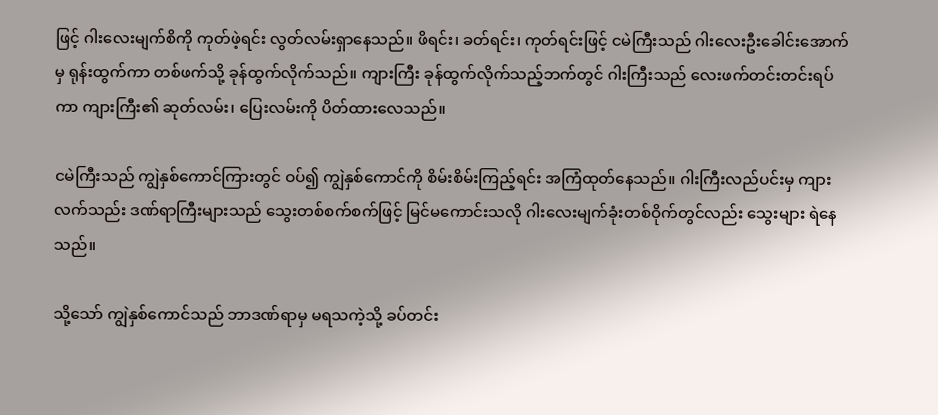ဖြင့် ဂါးလေးမျက်စိကို ကုတ်ဖဲ့ရင်း လွတ်လမ်းရှာနေသည်။ ဖိရင်း၊ ခတ်ရင်း၊ ကုတ်ရင်းဖြင့် ငမဲကြီးသည် ဂါးလေးဦးခေါင်းအောက်မှ ရုန်းထွက်ကာ တစ်ဖက်သို့ ခုန်ထွက်လိုက်သည်။ ကျားကြီး ခုန်ထွက်လိုက်သည့်ဘက်တွင် ဂါးကြီးသည် လေးဖက်တင်းတင်းရပ်ကာ ကျားကြီး၏ ဆုတ်လမ်း၊ ပြေးလမ်းကို ပိတ်ထားလေသည်။

ငမဲကြီးသည် ကျွဲနှစ်ကောင်ကြားတွင် ဝပ်၍ ကျွဲနှစ်ကောင်ကို စိမ်းစိမ်းကြည့်ရင်း အကြံထုတ်နေသည်။ ဂါးကြီးလည်ပင်းမှ ကျားလက်သည်း ဒဏ်ရာကြီးများသည် သွေးတစ်စက်စက်ဖြင့် မြင်မကောင်းသလို ဂါးလေးမျက်ခုံးတစ်ဝိုက်တွင်လည်း သွေးများ ရဲနေသည်။

သို့သော် ကျွဲနှစ်ကောင်သည် ဘာဒဏ်ရာမှ မရသကဲ့သို့ ခပ်တင်း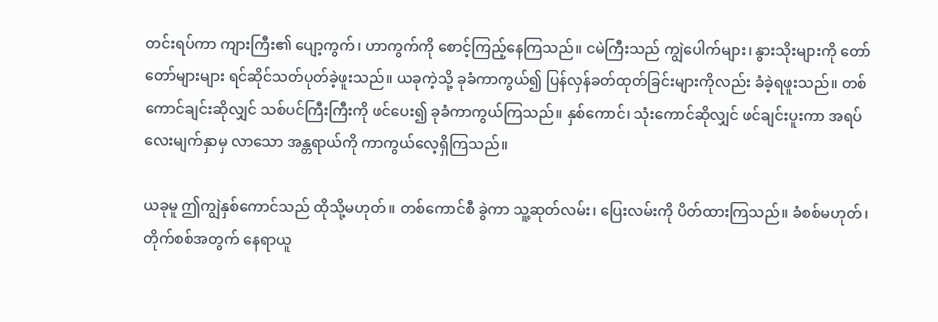တင်းရပ်ကာ ကျားကြီး၏ ပျော့ကွက်၊ ဟာကွက်ကို စောင့်ကြည့်နေကြသည်။ ငမဲကြီးသည် ကျွဲပေါက်များ၊ နွားသိုးများကို တော်တော်များများ ရင်ဆိုင်သတ်ပုတ်ခဲ့ဖူးသည်။ ယခုကဲ့သို့ ခုခံကာကွယ်၍ ပြန်လှန်ခတ်ထုတ်ခြင်းများကိုလည်း ခံခဲ့ရဖူးသည်။ တစ်ကောင်ချင်းဆိုလျှင် သစ်ပင်ကြီးကြီးကို ဖင်ပေး၍ ခုခံကာကွယ်ကြသည်။ နှစ်ကောင်၊ သုံးကောင်ဆိုလျှင် ဖင်ချင်းပူးကာ အရပ်လေးမျက်နှာမှ လာသော အန္တရာယ်ကို ကာကွယ်လေ့ရှိကြသည်။

ယခုမူ ဤကျွဲနှစ်ကောင်သည် ထိုသို့မဟုတ်။ တစ်ကောင်စီ ခွဲကာ သူ့ဆုတ်လမ်း၊ ပြေးလမ်းကို ပိတ်ထားကြသည်။ ခံစစ်မဟုတ်၊ တိုက်စစ်အတွက် နေရာယူ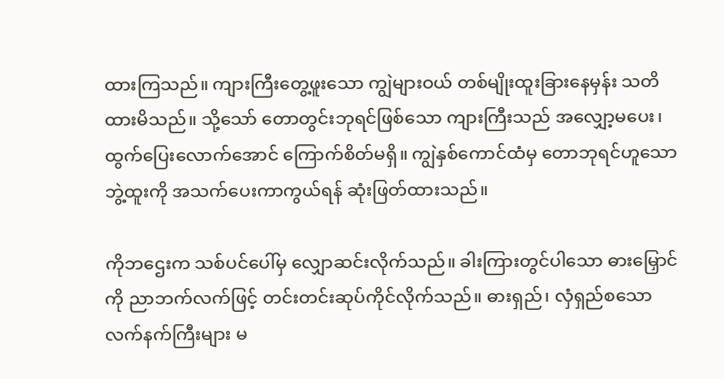ထားကြသည်။ ကျားကြီးတွေ့ဖူးသော ကျွဲများဝယ် တစ်မျိုးထူးခြားနေမှန်း သတိထားမိသည်။ သို့သော် တောတွင်းဘုရင်ဖြစ်သော ကျားကြီးသည် အလျှော့မပေး၊ ထွက်ပြေးလောက်အောင် ကြောက်စိတ်မရှိ။ ကျွဲနှစ်ကောင်ထံမှ တောဘုရင်ဟူသောဘွဲ့ထူးကို အသက်ပေးကာကွယ်ရန် ဆုံးဖြတ်ထားသည်။

ကိုဘဌေးက သစ်ပင်ပေါ်မှ လျှောဆင်းလိုက်သည်။ ခါးကြားတွင်ပါသော ဓားမြှောင်ကို ညာဘက်လက်ဖြင့် တင်းတင်းဆုပ်ကိုင်လိုက်သည်။ ဓားရှည်၊ လှံရှည်စသော လက်နက်ကြီးများ မ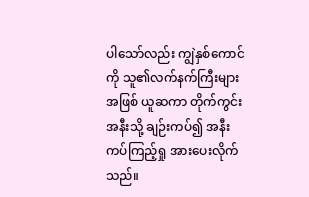ပါသော်လည်း ကျွဲနှစ်ကောင်ကို သူ၏လက်နက်ကြီးများအဖြစ် ယူဆကာ တိုက်ကွင်းအနီးသို့ ချဉ်းကပ်၍ အနီးကပ်ကြည့်ရှု အားပေးလိုက်သည်။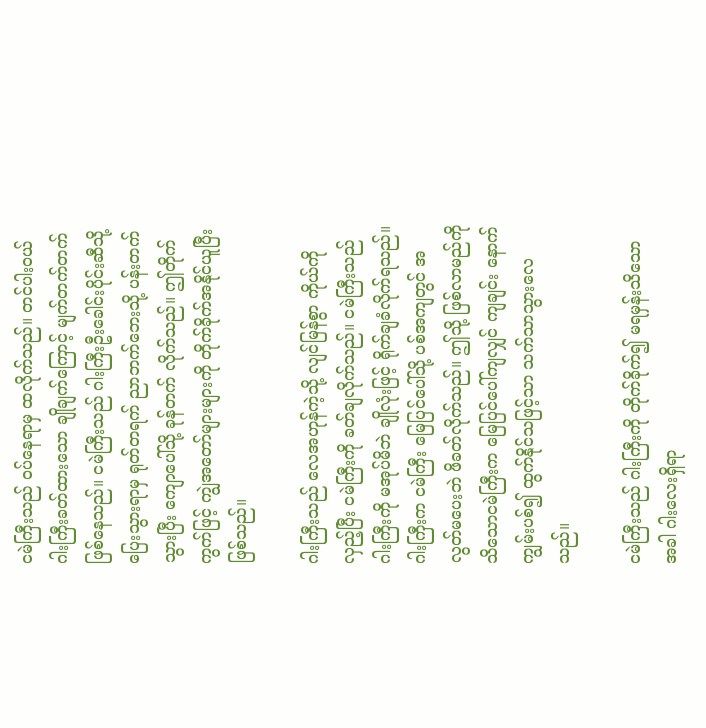ငမဲကြီးသည် ဝပ်နေရာမှ ထလိုက်သည်။ တင်ပါးဝယ် ဂါးကြီးခတ်ထားသော ချိုချက်ကြောင့် မျက်တက်တက် ဖြစ်နေသည်။ ငမဲကြီးသည် ဂါးကြီးဦးခေါင်းပိုင်းဆီသို့ ပြေးသွားရာမှ ရုတ်တရက် ညာဘက်ဘေးသို့ ပန်းတက်သွားပြီး ကျောပေါ်သို့ ခုန်တက် လိုက်သည်။ ဤတိုက်ကွက်ဖြင့် ကျွဲအတော်များများကို တိုက်ခိုက်အနိုင်ယူပြီးဖြစ်သည်။

ဂါးကြီးသည် လေအဟုန်ကဲ့သို့ လျင်မြန်စွာ ကိုယ်ကိုလှည့်ပြီး ငမဲကြီးကို ခတ်ချလိုက်သည်။ ငမဲကြီးသည် ဂါးကြီးကို မအုပ်မိဘဲ ချိုလုံးဖြင့် ရိုက်ချခံလိုက်ရသည်။ ဂါးကြီးက ငမဲကြီး မြေပြင်ပေါ်သို့ ပစ်အကျတွင် အလွတ်မပေးဘဲ ဖိခတ်လိုက်သည်။ ဤသို့ ဖြစ်လာမည်ကို သိသောငမဲကြီးက မြေပြင်ပေါ်ကျလျှင် ကျချင်း နောက်ကျွမ်းပစ်၍ ထွက်နိုင်သဖြင့်သာ သက်သာသွားလေသည်။

ငမဲကြီးသည် ဂါးကြီးကို တိုက်ခိုက်၍ မရမှန်းသိသောအခါ ဂါးလေးရှိရာ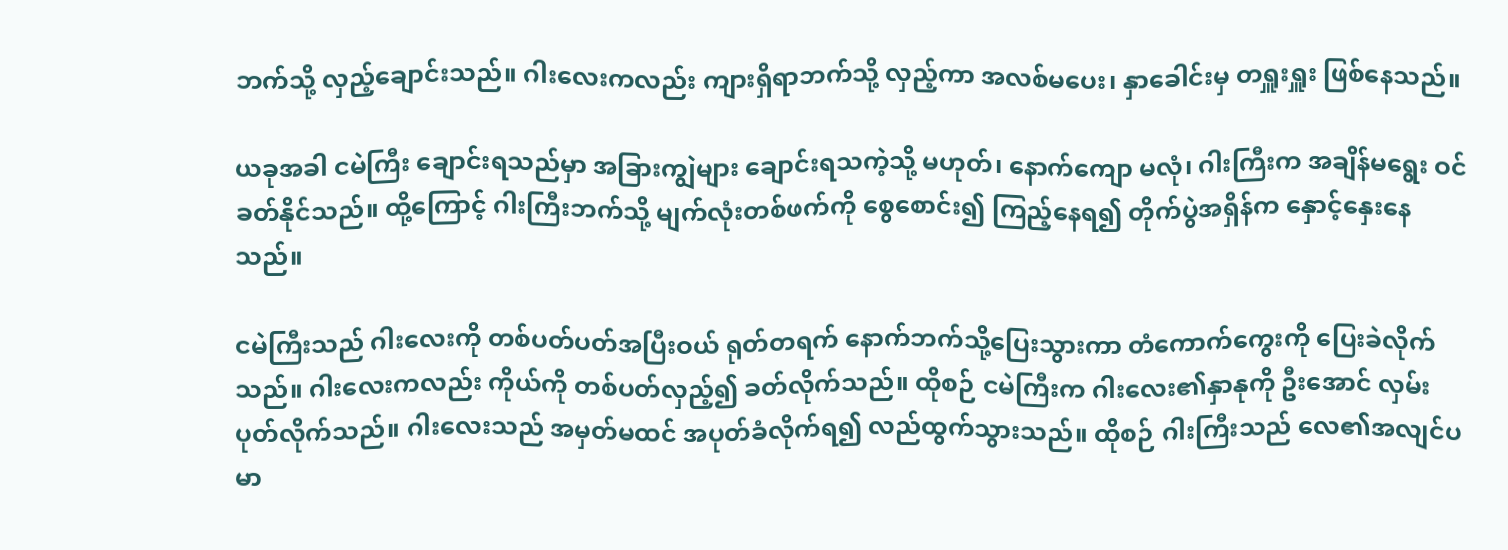ဘက်သို့ လှည့်ချောင်းသည်။ ဂါးလေးကလည်း ကျားရှိရာဘက်သို့ လှည့်ကာ အလစ်မပေး၊ နှာခေါင်းမှ တရှူးရှူး ဖြစ်နေသည်။

ယခုအခါ ငမဲကြီး ချောင်းရသည်မှာ အခြားကျွဲများ ချောင်းရသကဲ့သို့ မဟုတ်၊ နောက်ကျော မလုံ၊ ဂါးကြီးက အချိန်မရွေး ဝင်ခတ်နိုင်သည်။ ထို့ကြောင့် ဂါးကြီးဘက်သို့ မျက်လုံးတစ်ဖက်ကို စွေစောင်း၍ ကြည့်နေရ၍ တိုက်ပွဲအရှိန်က နှောင့်နှေးနေသည်။

ငမဲကြီးသည် ဂါးလေးကို တစ်ပတ်ပတ်အပြီးဝယ် ရုတ်တရက် နောက်ဘက်သို့ပြေးသွားကာ တံကောက်ကွေးကို ပြေးခဲလိုက်သည်။ ဂါးလေးကလည်း ကိုယ်ကို တစ်ပတ်လှည့်၍ ခတ်လိုက်သည်။ ထိုစဉ် ငမဲကြီးက ဂါးလေး၏နှာနုကို ဦးအောင် လှမ်းပုတ်လိုက်သည်။ ဂါးလေးသည် အမှတ်မထင် အပုတ်ခံလိုက်ရ၍ လည်ထွက်သွားသည်။ ထိုစဉ် ဂါးကြီးသည် လေ၏အလျင်ပမာ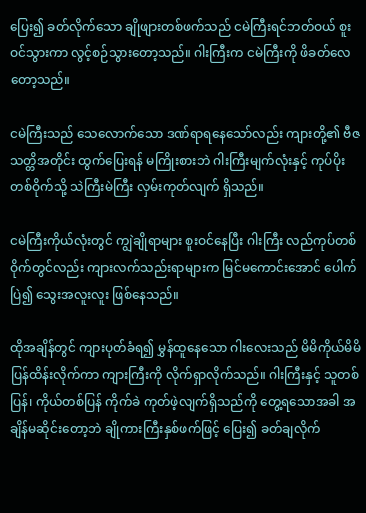ပြေး၍ ခတ်လိုက်သော ချိုဖျားတစ်ဖက်သည် ငမဲကြီးရင်ဘတ်ဝယ် စူးဝင်သွားကာ လွင့်စဉ်သွားတော့သည်။ ဂါးကြီးက ငမဲကြီးကို ဖိခတ်လေတော့သည်။

ငမဲကြီးသည် သေလောက်သော ဒဏ်ရာရနေသော်လည်း ကျားတို့၏ ဗီဇသတ္တိအတိုင်း ထွက်ပြေးရန် မကြိုးစားဘဲ ဂါးကြီးမျက်လုံးနှင့် ကုပ်ပိုးတစ်ဝိုက်သို့ သဲကြီးမဲကြီး လှမ်းကုတ်လျက် ရှိသည်။

ငမဲကြီးကိုယ်လုံးတွင် ကျွဲချိုရာများ စူးဝင်နေပြီး ဂါးကြီး လည်ကုပ်တစ်ဝိုက်တွင်လည်း ကျားလက်သည်းရာများက မြင်မကောင်းအောင် ပေါက်ပြဲ၍ သွေးအလူးလူး ဖြစ်နေသည်။

ထိုအချိန်တွင် ကျားပုတ်ခံရ၍ မွှန်ထူနေသော ဂါးလေးသည် မိမိကိုယ်မိမိ ပြန်ထိန်းလိုက်ကာ ကျားကြီးကို လိုက်ရှာလိုက်သည်။ ဂါးကြီးနှင့် သူတစ်ပြန်၊ ကိုယ်တစ်ပြန် ကိုက်ခဲ ကုတ်ဖဲ့လျက်ရှိသည်ကို တွေ့ရသောအခါ အချိန်မဆိုင်းတော့ဘဲ ချိုကားကြီးနှစ်ဖက်ဖြင့် ပြေး၍ ခတ်ချလိုက်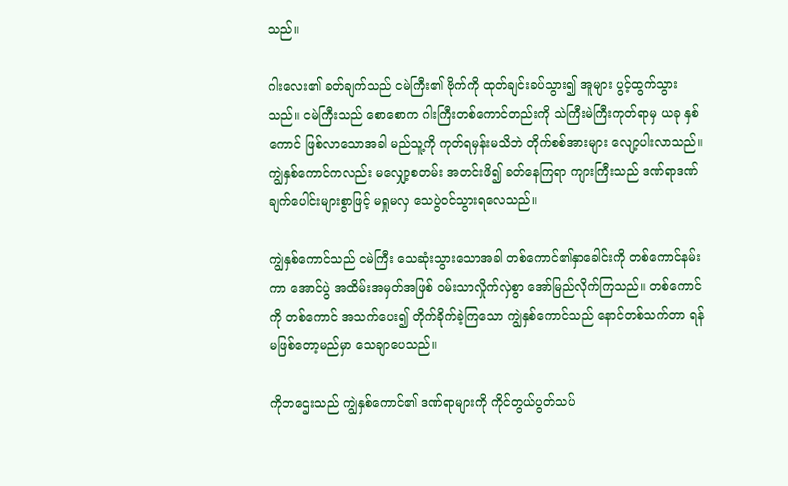သည်။

ဂါးလေး၏ ခတ်ချက်သည် ငမဲကြီး၏ ဗိုက်ကို ထုတ်ချင်းခပ်သွား၍ အူများ ပွင့်ထွက်သွားသည်။ ငမဲကြီးသည် စောစောက ဂါးကြီးတစ်ကောင်တည်းကို သဲကြီးမဲကြီးကုတ်ရာမှ ယခု နှစ်ကောင် ဖြစ်လာသောအခါ မည်သူ့ကို ကုတ်ရမှန်းမသိဘဲ တိုက်စစ်အားများ လျော့ပါးလာသည်။ ကျွဲနှစ်ကောင်ကလည်း မလျှော့စတမ်း အတင်းဖိ၍ ခတ်နေကြရာ ကျားကြီးသည် ဒဏ်ရာဒဏ်ချက်ပေါင်းများစွာဖြင့် မရှုမလှ သေပွဲဝင်သွားရလေသည်။

ကျွဲနှစ်ကောင်သည် ငမဲကြီး သေဆုံးသွားသောအခါ တစ်ကောင်၏နှာခေါင်းကို တစ်ကောင်နမ်းကာ အောင်ပွဲ အထိမ်းအမှတ်အဖြစ် ဝမ်းသာလှိုက်လှဲစွာ အော်မြည်လိုက်ကြသည်။ တစ်ကောင်ကို တစ်ကောင် အသက်ပေး၍ တိုက်ခိုက်ခဲ့ကြသော ကျွဲနှစ်ကောင်သည် နောင်တစ်သက်တာ ရန်မဖြစ်တော့မည်မှာ သေချာပေသည်။

ကိုဘဌေးသည် ကျွဲနှစ်ကောင်၏ ဒဏ်ရာများကို ကိုင်တွယ်ပွတ်သပ်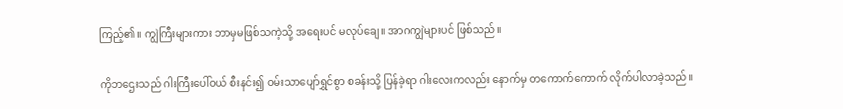ကြည့်၏။ ကျွဲကြီးများကား ဘာမှမဖြစ်သကဲ့သို့ အရေးပင် မလုပ်ချေ။ အာဂကျွဲများပင် ဖြစ်သည်။

ကိုဘဌေးသည် ဂါးကြီးပေါ်ဝယ် စီးနင်း၍ ဝမ်းသာပျော်ရွှင်စွာ စခန်းသို့ ပြန်ခဲ့ရာ ဂါးလေးကလည်း နောက်မှ တကောက်ကောက် လိုက်ပါလာခဲ့သည်။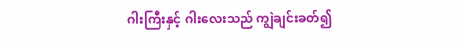ဂါးကြီးနှင့် ဂါးလေးသည် ကျွဲချင်းခတ်၍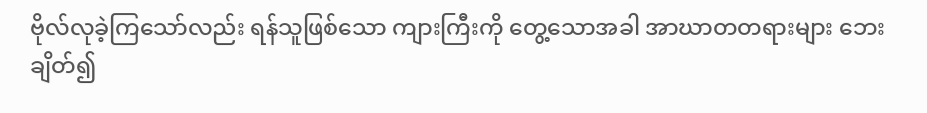ဗိုလ်လုခဲ့ကြသော်လည်း ရန်သူဖြစ်သော ကျားကြီးကို တွေ့သောအခါ အာဃာတတရားများ ဘေးချိတ်၍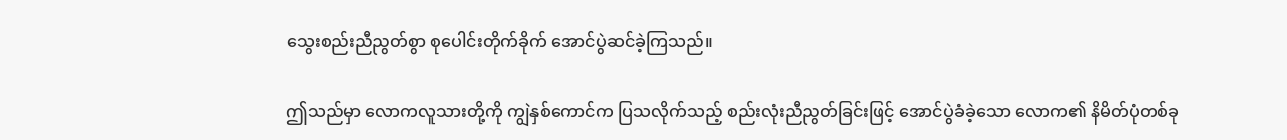သွေးစည်းညီညွတ်စွာ စုပေါင်းတိုက်ခိုက် အောင်ပွဲဆင်ခဲ့ကြသည်။

ဤသည်မှာ လောကလူသားတို့ကို ကျွဲနှစ်ကောင်က ပြသလိုက်သည့် စည်းလုံးညီညွတ်ခြင်းဖြင့် အောင်ပွဲခံခဲ့သော လောက၏ နိမိတ်ပုံတစ်ခု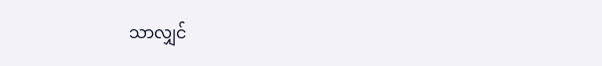သာလျှင်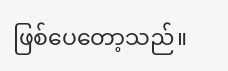ဖြစ်ပေတော့သည်။